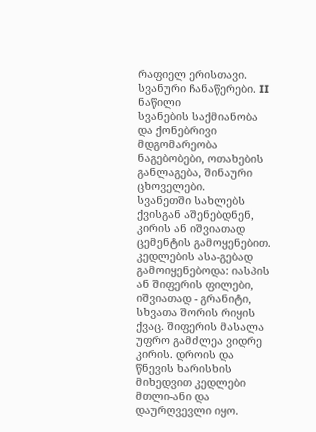რაფიელ ერისთავი. სვანური ჩანაწერები. II ნაწილი
სვანების საქმიანობა და ქონებრივი მდგომარეობა
ნაგებობები, ოთახების განლაგება, შინაური ცხოველები.
სვანეთში სახლებს ქვისგან აშენებდნენ, კირის ან იშვიათად ცემენტის გამოყენებით. კედლების ასა-გებად გამოიყენებოდა: იასპის ან შიფერის ფილები, იშვიათად - გრანიტი, სხვათა შორის რიყის ქვაც. შიფერის მასალა უფრო გამძლეა ვიდრე კირის. დროის და წნევის ხარისხის მიხედვით კედლები მთლი-ანი და დაურღვევლი იყო.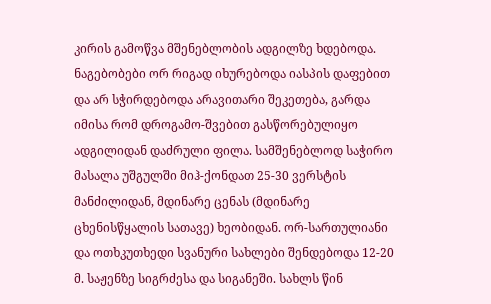კირის გამოწვა მშენებლობის ადგილზე ხდებოდა. ნაგებობები ორ რიგად იხურებოდა იასპის დაფებით და არ სჭირდებოდა არავითარი შეკეთება, გარდა იმისა რომ დროგამო-შვებით გასწორებულიყო ადგილიდან დაძრული ფილა. სამშენებლოდ საჭირო მასალა უშგულში მიჰ-ქონდათ 25-30 ვერსტის მანძილიდან, მდინარე ცენას (მდინარე ცხენისწყალის სათავე) ხეობიდან. ორ-სართულიანი და ოთხკუთხედი სვანური სახლები შენდებოდა 12-20 მ. საჟენზე სიგრძესა და სიგანეში. სახლს წინ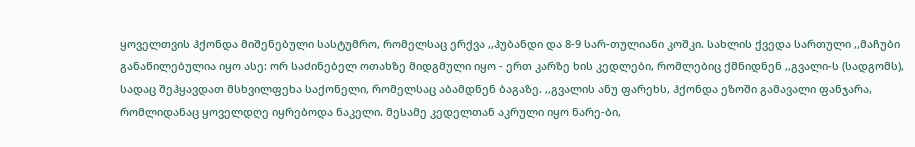ყოველთვის ჰქონდა მიშენებული სასტუმრო, რომელსაც ერქვა ,,ჰუბანდი და 8-9 სარ-თულიანი კოშკი. სახლის ქვედა სართული ,,მაჩუბი განაწილებულია იყო ასე: ორ საძინებელ ოთახზე მიდგმული იყო - ერთ კარზე ხის კედლები, რომლებიც ქმნიდნენ ,,გვალი-ს (სადგომს), სადაც შეჰყავდათ მსხვილფეხა საქონელი, რომელსაც აბამდნენ ბაგაზე. ,,გვალის ანუ ფარეხს, ჰქონდა ეზოში გამავალი ფანჯარა, რომლიდანაც ყოველდღე იყრებოდა ნაკელი. მესამე კედელთან აკრული იყო ნარე-ბი,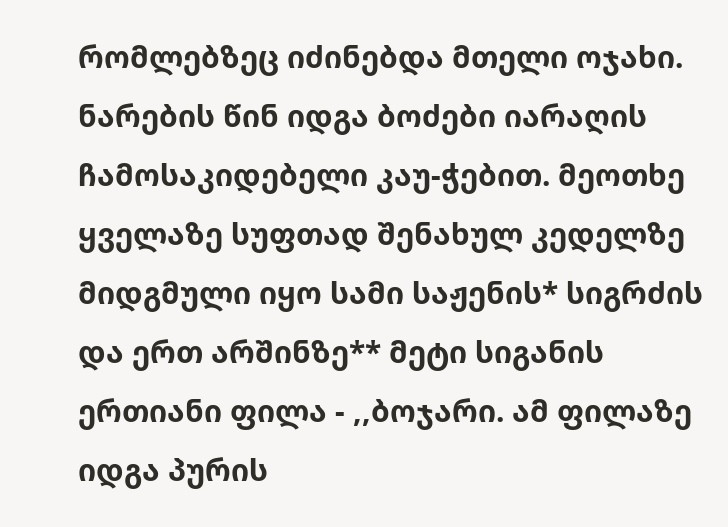რომლებზეც იძინებდა მთელი ოჯახი. ნარების წინ იდგა ბოძები იარაღის ჩამოსაკიდებელი კაუ-ჭებით. მეოთხე ყველაზე სუფთად შენახულ კედელზე მიდგმული იყო სამი საჟენის* სიგრძის და ერთ არშინზე** მეტი სიგანის ერთიანი ფილა - ,,ბოჯარი. ამ ფილაზე იდგა პურის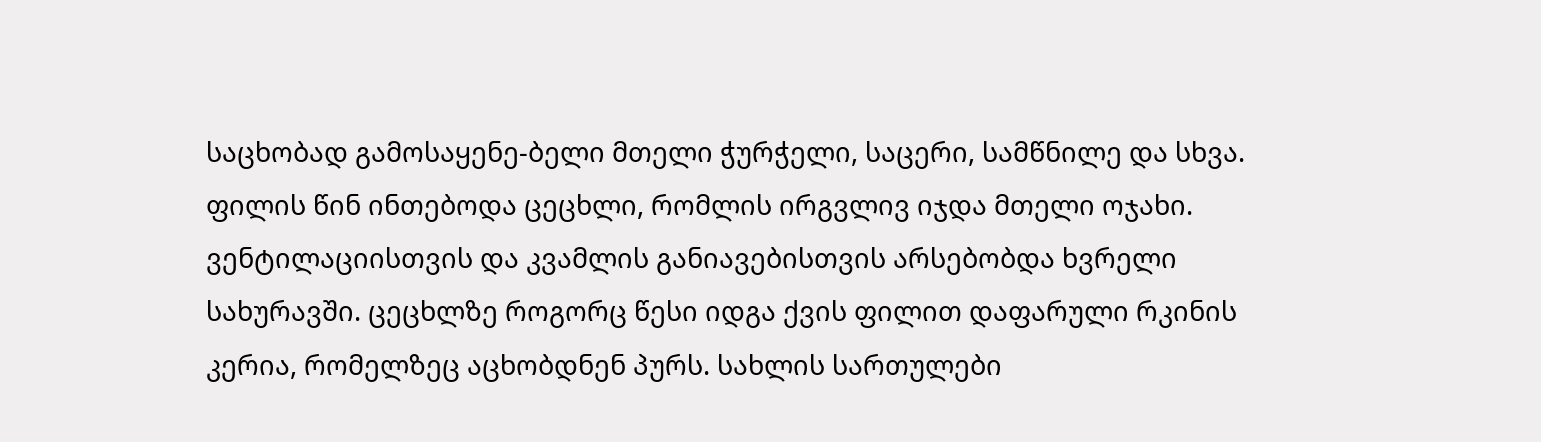საცხობად გამოსაყენე-ბელი მთელი ჭურჭელი, საცერი, სამწნილე და სხვა. ფილის წინ ინთებოდა ცეცხლი, რომლის ირგვლივ იჯდა მთელი ოჯახი. ვენტილაციისთვის და კვამლის განიავებისთვის არსებობდა ხვრელი სახურავში. ცეცხლზე როგორც წესი იდგა ქვის ფილით დაფარული რკინის კერია, რომელზეც აცხობდნენ პურს. სახლის სართულები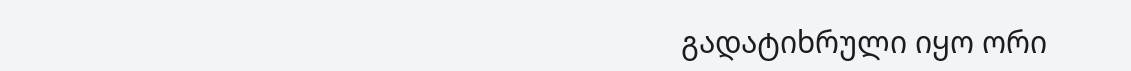გადატიხრული იყო ორი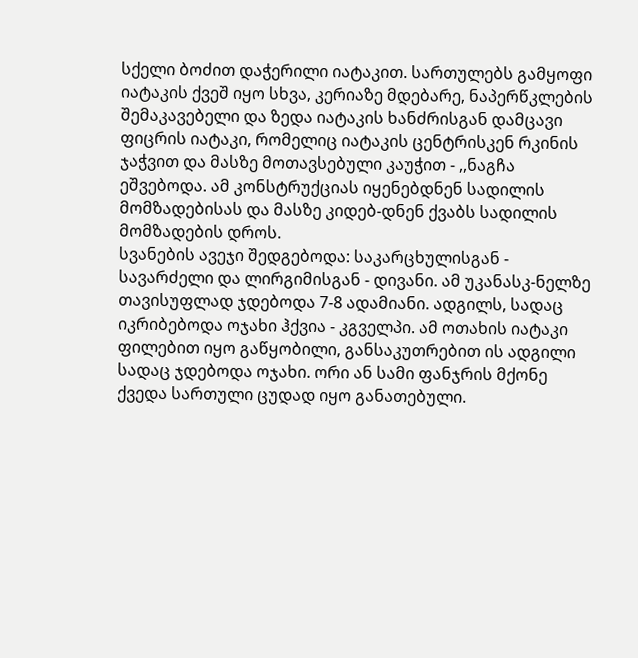სქელი ბოძით დაჭერილი იატაკით. სართულებს გამყოფი იატაკის ქვეშ იყო სხვა, კერიაზე მდებარე, ნაპერწკლების შემაკავებელი და ზედა იატაკის ხანძრისგან დამცავი ფიცრის იატაკი, რომელიც იატაკის ცენტრისკენ რკინის ჯაჭვით და მასზე მოთავსებული კაუჭით - ,,ნაგჩა ეშვებოდა. ამ კონსტრუქციას იყენებდნენ სადილის მომზადებისას და მასზე კიდებ-დნენ ქვაბს სადილის მომზადების დროს.
სვანების ავეჯი შედგებოდა: საკარცხულისგან - სავარძელი და ლირგიმისგან - დივანი. ამ უკანასკ-ნელზე თავისუფლად ჯდებოდა 7-8 ადამიანი. ადგილს, სადაც იკრიბებოდა ოჯახი ჰქვია - კგველპი. ამ ოთახის იატაკი ფილებით იყო გაწყობილი, განსაკუთრებით ის ადგილი სადაც ჯდებოდა ოჯახი. ორი ან სამი ფანჯრის მქონე ქვედა სართული ცუდად იყო განათებული.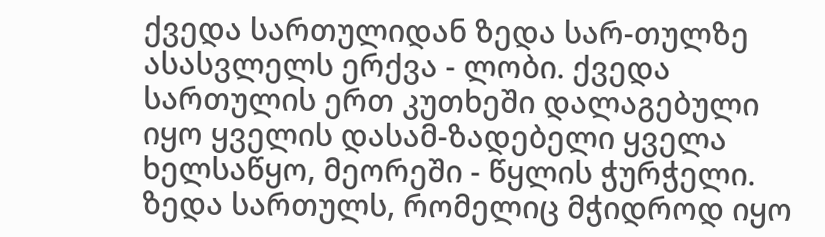ქვედა სართულიდან ზედა სარ-თულზე ასასვლელს ერქვა - ლობი. ქვედა სართულის ერთ კუთხეში დალაგებული იყო ყველის დასამ-ზადებელი ყველა ხელსაწყო, მეორეში - წყლის ჭურჭელი. ზედა სართულს, რომელიც მჭიდროდ იყო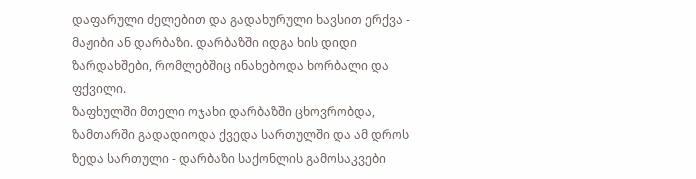დაფარული ძელებით და გადახურული ხავსით ერქვა - მაჟიბი ან დარბაზი. დარბაზში იდგა ხის დიდი ზარდახშები, რომლებშიც ინახებოდა ხორბალი და ფქვილი.
ზაფხულში მთელი ოჯახი დარბაზში ცხოვრობდა, ზამთარში გადადიოდა ქვედა სართულში და ამ დროს ზედა სართული - დარბაზი საქონლის გამოსაკვები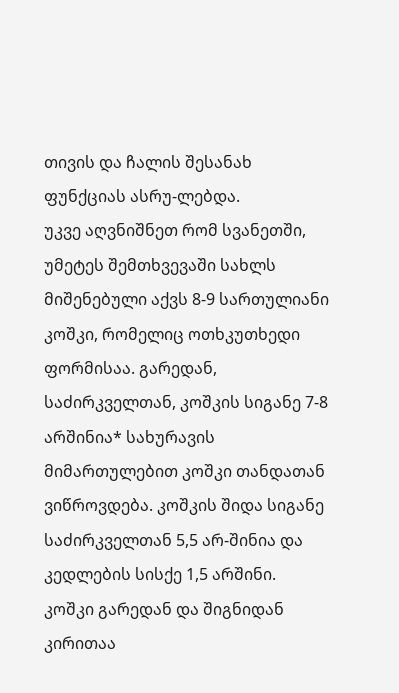თივის და ჩალის შესანახ ფუნქციას ასრუ-ლებდა.
უკვე აღვნიშნეთ რომ სვანეთში, უმეტეს შემთხვევაში სახლს მიშენებული აქვს 8-9 სართულიანი კოშკი, რომელიც ოთხკუთხედი ფორმისაა. გარედან, საძირკველთან, კოშკის სიგანე 7-8 არშინია* სახურავის მიმართულებით კოშკი თანდათან ვიწროვდება. კოშკის შიდა სიგანე საძირკველთან 5,5 არ-შინია და კედლების სისქე 1,5 არშინი. კოშკი გარედან და შიგნიდან კირითაა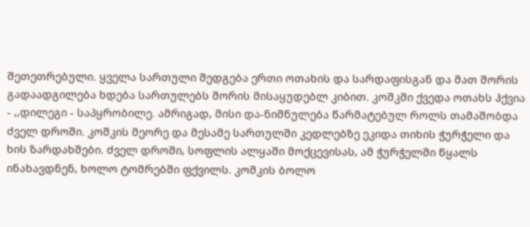შეთეთრებული. ყველა სართული შედგება ერთი ოთახის და სარდაფისგან და მათ შორის გადაადგილება ხდება სართულებს შორის მისაყუდებლ კიბით. კოშკში ქვედა ოთახს ჰქვია - ,,დილეგი - საპყრობილე. ამრიგად, მისი და-ნიშნულება წარმატებულ როლს თამაშობდა ძველ დროში. კოშკის მეორე და მესამე სართულში კედლებზე ეკიდა თიხის ჭურჭელი და ხის ზარდახშები. ძველ დროში, სოფლის ალყაში მოქცევისას, ამ ჭურჭელში წყალს ინახავდნენ, ხოლო ტომრებში ფქვილს. კოშკის ბოლო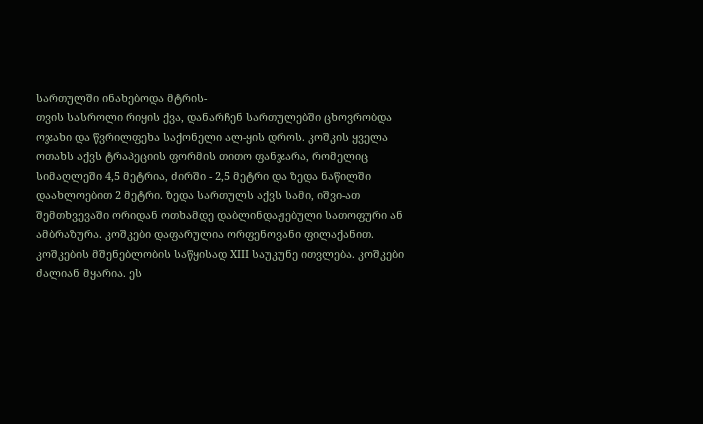სართულში ინახებოდა მტრის-
თვის სასროლი რიყის ქვა, დანარჩენ სართულებში ცხოვრობდა ოჯახი და წვრილფეხა საქონელი ალ-ყის დროს. კოშკის ყველა ოთახს აქვს ტრაპეციის ფორმის თითო ფანჯარა, რომელიც სიმაღლეში 4,5 მეტრია, ძირში - 2,5 მეტრი და ზედა ნაწილში დაახლოებით 2 მეტრი. ზედა სართულს აქვს სამი, იშვი-ათ შემთხვევაში ორიდან ოთხამდე დაბლინდაჟებული სათოფური ან ამბრაზურა. კოშკები დაფარულია ორფენოვანი ფილაქანით. კოშკების მშენებლობის საწყისად XIII საუკუნე ითვლება. კოშკები ძალიან მყარია. ეს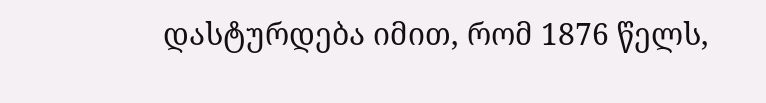დასტურდება იმით, რომ 1876 წელს,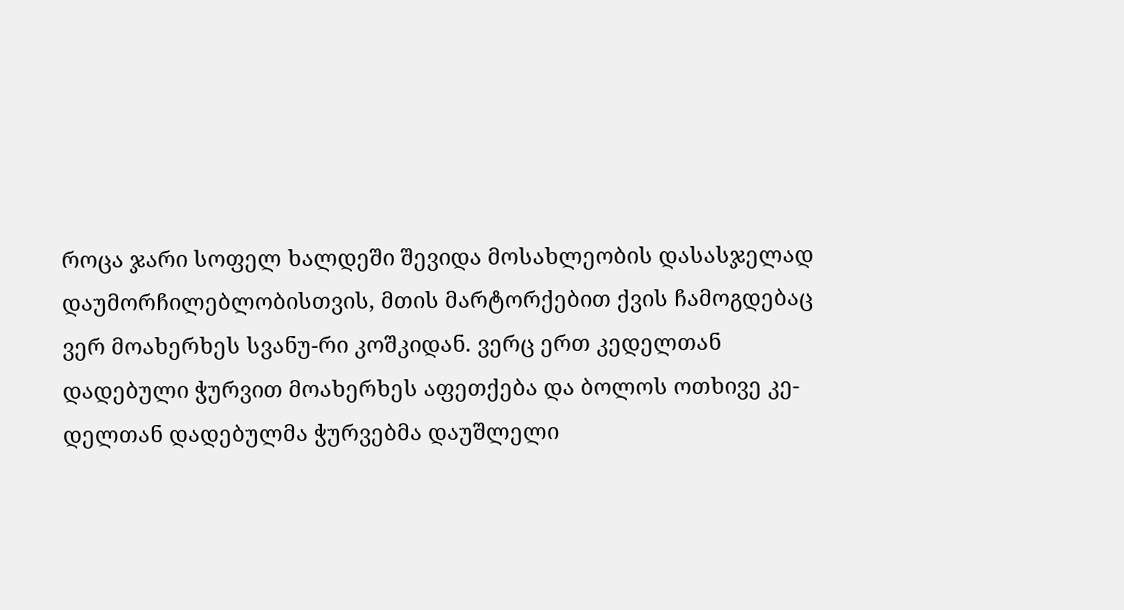როცა ჯარი სოფელ ხალდეში შევიდა მოსახლეობის დასასჯელად დაუმორჩილებლობისთვის, მთის მარტორქებით ქვის ჩამოგდებაც ვერ მოახერხეს სვანუ-რი კოშკიდან. ვერც ერთ კედელთან დადებული ჭურვით მოახერხეს აფეთქება და ბოლოს ოთხივე კე-დელთან დადებულმა ჭურვებმა დაუშლელი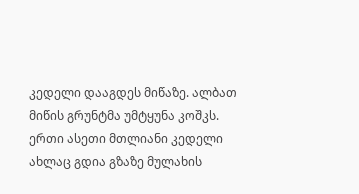კედელი დააგდეს მიწაზე. ალბათ მიწის გრუნტმა უმტყუნა კოშკს. ერთი ასეთი მთლიანი კედელი ახლაც გდია გზაზე მულახის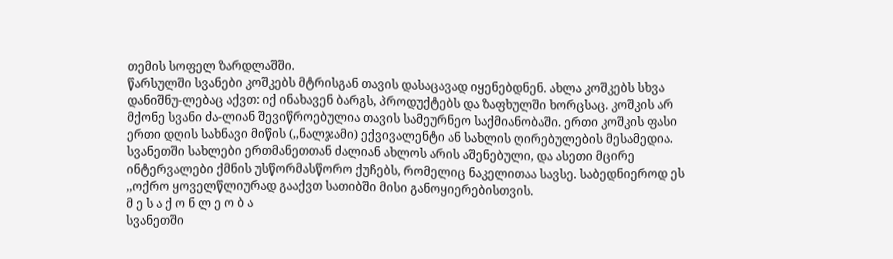თემის სოფელ ზარდლაშში.
წარსულში სვანები კოშკებს მტრისგან თავის დასაცავად იყენებდნენ. ახლა კოშკებს სხვა დანიშნუ-ლებაც აქვთ: იქ ინახავენ ბარგს, პროდუქტებს და ზაფხულში ხორცსაც. კოშკის არ მქონე სვანი ძა-ლიან შევიწროებულია თავის სამეურნეო საქმიანობაში. ერთი კოშკის ფასი ერთი დღის სახნავი მიწის (,,ნალჯამი) ექვივალენტი ან სახლის ღირებულების მესამედია.
სვანეთში სახლები ერთმანეთთან ძალიან ახლოს არის აშენებული, და ასეთი მცირე ინტერვალები ქმნის უსწორმასწორო ქუჩებს, რომელიც ნაკელითაა სავსე. საბედნიეროდ ეს ,,ოქრო ყოველწლიურად გააქვთ სათიბში მისი განოყიერებისთვის.
მ ე ს ა ქ ო ნ ლ ე ო ბ ა
სვანეთში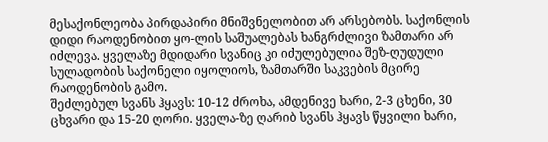მესაქონლეობა პირდაპირი მნიშვნელობით არ არსებობს. საქონლის დიდი რაოდენობით ყო-ლის საშუალებას ხანგრძლივი ზამთარი არ იძლევა. ყველაზე მდიდარი სვანიც კი იძულებულია შეზ-ღუდული სულადობის საქონელი იყოლიოს, ზამთარში საკვების მცირე რაოდენობის გამო.
შეძლებულ სვანს ჰყავს: 10-12 ძროხა, ამდენივე ხარი, 2-3 ცხენი, 30 ცხვარი და 15-20 ღორი. ყველა-ზე ღარიბ სვანს ჰყავს წყვილი ხარი,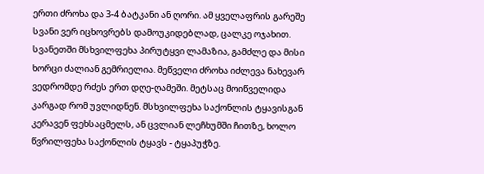ერთი ძროხა და 3-4 ბატკანი ან ღორი. ამ ყველაფრის გარეშე სვანი ვერ იცხოვრებს დამოუკიდებლად, ცალკე ოჯახით. სვანეთში მსხვილფეხა პირუტყვი ლამაზია, გამძლე და მისი ხორცი ძალიან გემრიელია. მეწველი ძროხა იძლევა ნახევარ ვედრომდე რძეს ერთ დღე-ღამეში. მეტსაც მოიწველიდა კარგად რომ უვლიდნენ. მსხვილფეხა საქონლის ტყავისგან კერავენ ფეხსაცმელს, ან ცვლიან ლეჩხუმში ჩითზე, ხოლო წვრილფეხა საქონლის ტყავს - ტყაპუჭზე.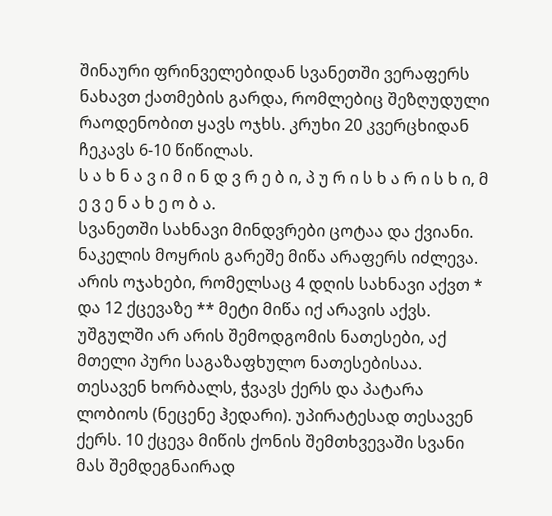შინაური ფრინველებიდან სვანეთში ვერაფერს ნახავთ ქათმების გარდა, რომლებიც შეზღუდული რაოდენობით ყავს ოჯხს. კრუხი 20 კვერცხიდან ჩეკავს 6-10 წიწილას.
ს ა ხ ნ ა ვ ი მ ი ნ დ ვ რ ე ბ ი, პ უ რ ი ს ხ ა რ ი ს ხ ი, მ ე ვ ე ნ ა ხ ე ო ბ ა.
სვანეთში სახნავი მინდვრები ცოტაა და ქვიანი. ნაკელის მოყრის გარეშე მიწა არაფერს იძლევა. არის ოჯახები, რომელსაც 4 დღის სახნავი აქვთ * და 12 ქცევაზე ** მეტი მიწა იქ არავის აქვს. უშგულში არ არის შემოდგომის ნათესები, აქ მთელი პური საგაზაფხულო ნათესებისაა. თესავენ ხორბალს, ჭვავს ქერს და პატარა ლობიოს (ნეცენე ჰედარი). უპირატესად თესავენ ქერს. 10 ქცევა მიწის ქონის შემთხვევაში სვანი მას შემდეგნაირად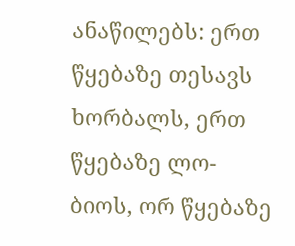ანაწილებს: ერთ წყებაზე თესავს ხორბალს, ერთ წყებაზე ლო-ბიოს, ორ წყებაზე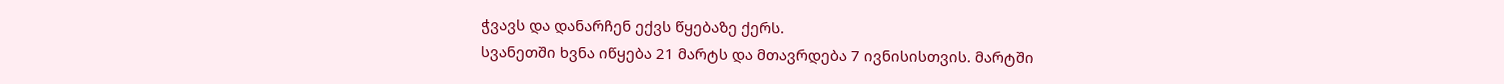ჭვავს და დანარჩენ ექვს წყებაზე ქერს.
სვანეთში ხვნა იწყება 21 მარტს და მთავრდება 7 ივნისისთვის. მარტში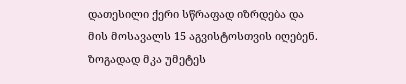დათესილი ქერი სწრაფად იზრდება და მის მოსავალს 15 აგვისტოსთვის იღებენ. ზოგადად მკა უმეტეს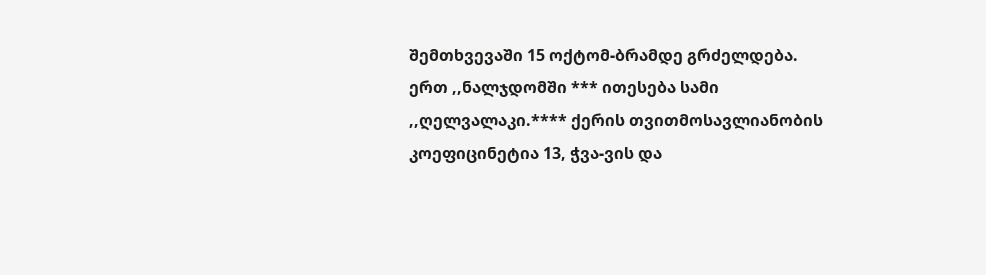შემთხვევაში 15 ოქტომ-ბრამდე გრძელდება.
ერთ ,,ნალჯდომში *** ითესება სამი ,,ღელვალაკი.**** ქერის თვითმოსავლიანობის კოეფიცინეტია 13, ჭვა-ვის და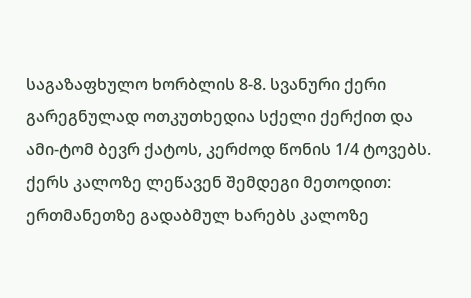საგაზაფხულო ხორბლის 8-8. სვანური ქერი გარეგნულად ოთკუთხედია სქელი ქერქით და ამი-ტომ ბევრ ქატოს, კერძოდ წონის 1/4 ტოვებს. ქერს კალოზე ლეწავენ შემდეგი მეთოდით: ერთმანეთზე გადაბმულ ხარებს კალოზე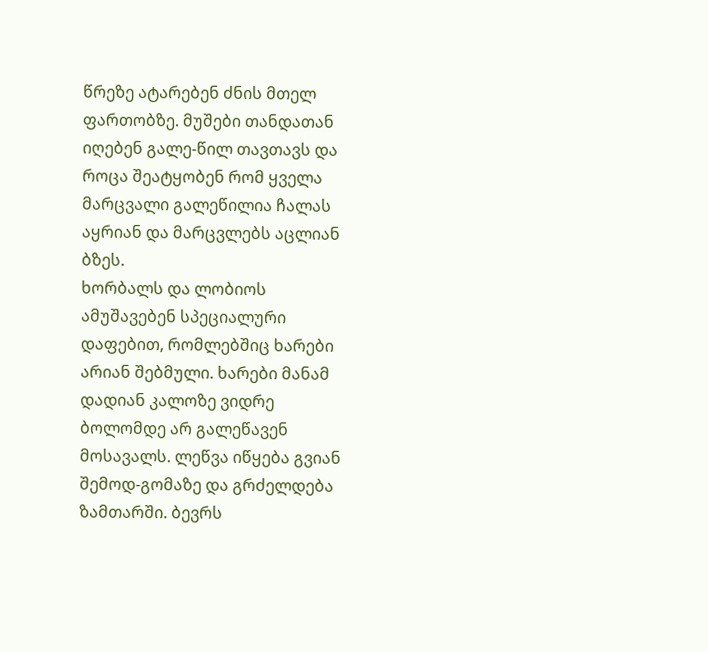წრეზე ატარებენ ძნის მთელ ფართობზე. მუშები თანდათან იღებენ გალე-წილ თავთავს და როცა შეატყობენ რომ ყველა მარცვალი გალეწილია ჩალას აყრიან და მარცვლებს აცლიან ბზეს.
ხორბალს და ლობიოს ამუშავებენ სპეციალური დაფებით, რომლებშიც ხარები არიან შებმული. ხარები მანამ დადიან კალოზე ვიდრე ბოლომდე არ გალეწავენ მოსავალს. ლეწვა იწყება გვიან შემოდ-გომაზე და გრძელდება ზამთარში. ბევრს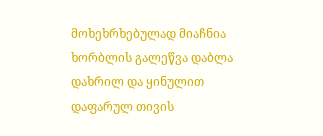მოხეხრხებულად მიაჩნია ხორბლის გალეწვა დაბლა დახრილ და ყინულით დაფარულ თივის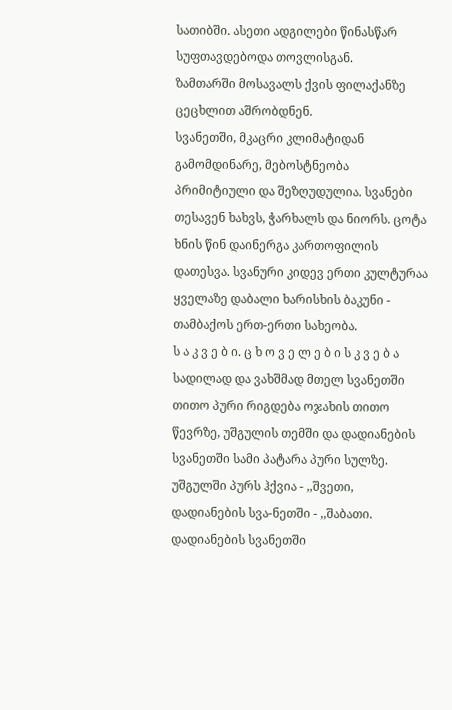სათიბში. ასეთი ადგილები წინასწარ სუფთავდებოდა თოვლისგან.
ზამთარში მოსავალს ქვის ფილაქანზე ცეცხლით აშრობდნენ.
სვანეთში, მკაცრი კლიმატიდან გამომდინარე, მებოსტნეობა პრიმიტიული და შეზღუდულია. სვანები თესავენ ხახვს, ჭარხალს და ნიორს. ცოტა ხნის წინ დაინერგა კართოფილის დათესვა. სვანური კიდევ ერთი კულტურაა ყველაზე დაბალი ხარისხის ბაკუნი - თამბაქოს ერთ-ერთი სახეობა.
ს ა კ ვ ე ბ ი. ც ხ ო ვ ე ლ ე ბ ი ს კ ვ ე ბ ა
სადილად და ვახშმად მთელ სვანეთში თითო პური რიგდება ოჯახის თითო წევრზე, უშგულის თემში და დადიანების სვანეთში სამი პატარა პური სულზე. უშგულში პურს ჰქვია - ,,შვეთი, დადიანების სვა-ნეთში - ,,შაბათი. დადიანების სვანეთში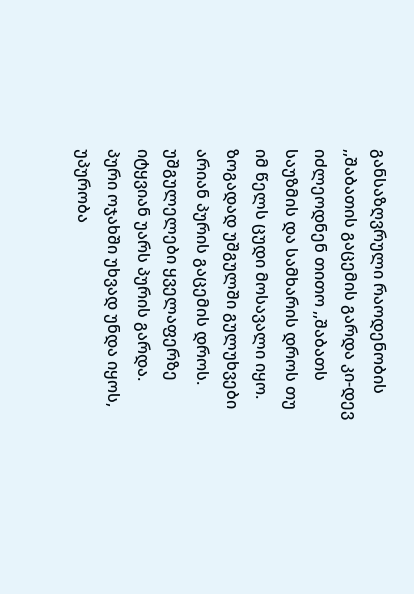განსაზღვრული რაოდენობის ,,შაბათის გაცემის გარდა კი-დევ იძლეოდნენ თითო ,,შაბათს საუზმის და სამხარის დროს თუ იმ წელს ცუდი მოსავალი იყო.
ზოგადად უშგულში გულუხვები არიან პურის გაცემის დროს. უშგულელები ყველაფერზე იტყვიან უარს პურის გარდა. პური ოჯახში უხვად უნდა იყოს, უპურობა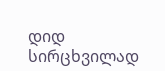დიდ სირცხვილად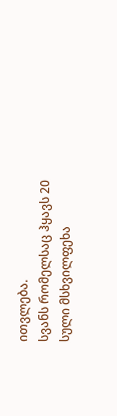ითვლება.
სვანს რომელსაც ჰყავს 20 სული მსხვილფეხა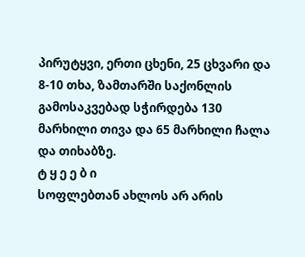პირუტყვი, ერთი ცხენი, 25 ცხვარი და 8-10 თხა, ზამთარში საქონლის გამოსაკვებად სჭირდება 130 მარხილი თივა და 65 მარხილი ჩალა და თიხაბზე.
ტ ყ ე ე ბ ი
სოფლებთან ახლოს არ არის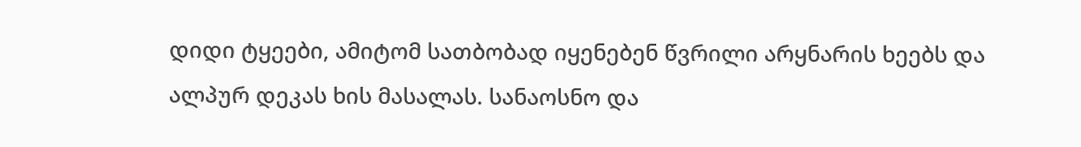დიდი ტყეები, ამიტომ სათბობად იყენებენ წვრილი არყნარის ხეებს და ალპურ დეკას ხის მასალას. სანაოსნო და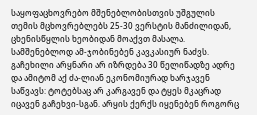საყოფაცხოვრებო მშენებლობისთვის უშგულის თემის მცხოვრებლებს 25-30 ვერსტის მანძილიდან, ცხენისწყლის ხეობიდან მოაქვთ მასალა. სამშენებლოდ ამ-ჯობინებენ კავკასიურ ნაძვს. გაჩეხილი არყნარი არ იზრდება 30 წელიწადზე ადრე და ამიტომ აქ ძა-ლიან ეკონომიურად ხარჯავენ საწვავს: ტოტებსაც არ კარგავენ და ტყეს მკაცრად იცავენ გაჩეხვი-სგან. არყის ქერქს იყენებენ როგორც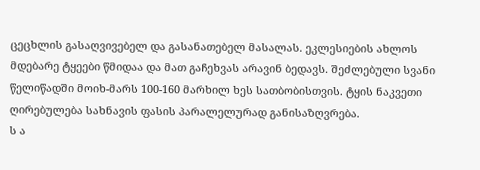ცეცხლის გასაღვივებელ და გასანათებელ მასალას. ეკლესიების ახლოს მდებარე ტყეები წმიდაა და მათ გაჩეხვას არავინ ბედავს. შეძლებული სვანი წელიწადში მოიხ-მარს 100-160 მარხილ ხეს სათბობისთვის. ტყის ნაკვეთი ღირებულება სახნავის ფასის პარალელურად განისაზღვრება.
ს ა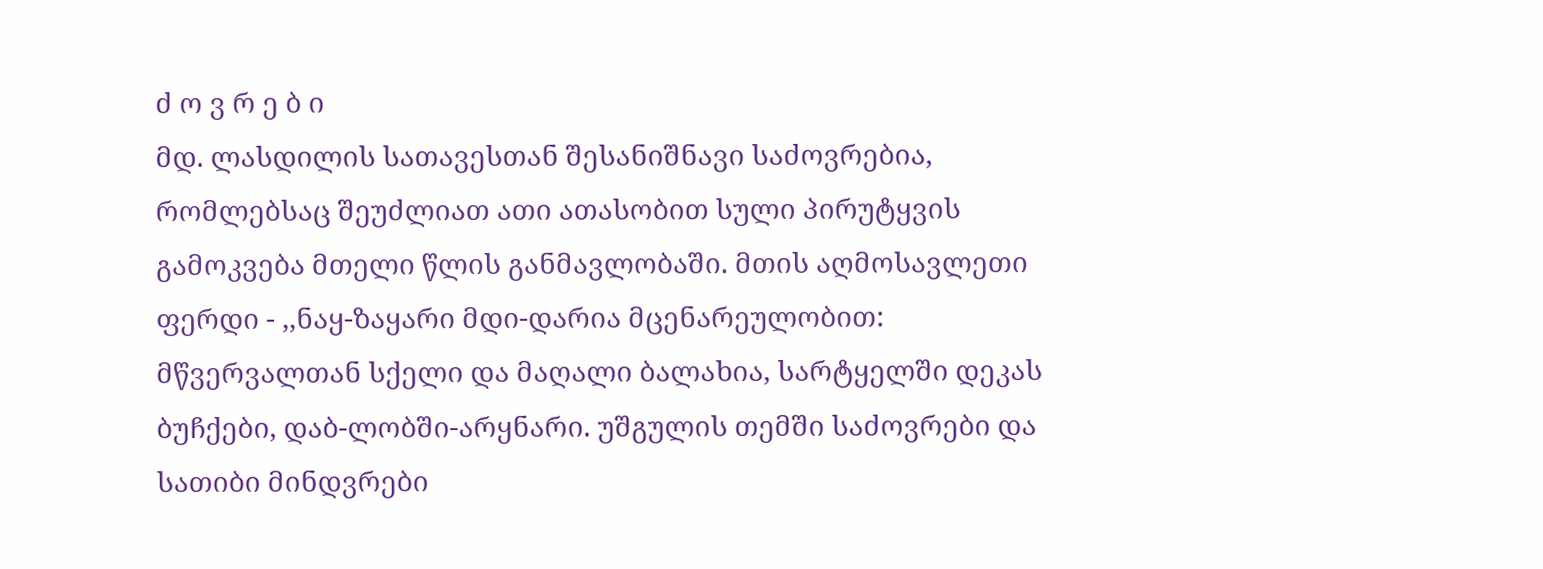ძ ო ვ რ ე ბ ი
მდ. ლასდილის სათავესთან შესანიშნავი საძოვრებია, რომლებსაც შეუძლიათ ათი ათასობით სული პირუტყვის გამოკვება მთელი წლის განმავლობაში. მთის აღმოსავლეთი ფერდი - ,,ნაყ-ზაყარი მდი-დარია მცენარეულობით: მწვერვალთან სქელი და მაღალი ბალახია, სარტყელში დეკას ბუჩქები, დაბ-ლობში-არყნარი. უშგულის თემში საძოვრები და სათიბი მინდვრები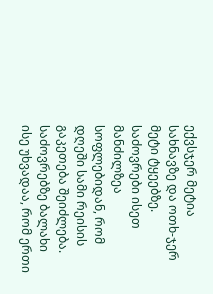ექვსჯერ მეტია სახნავზე და ოთხ-ჯერ მეტი ტყეებზე. საძოვრები ისეთ მანძილზეა სოფლებიდან, რომ დღეში სამი რეისის გაკეთება შეიძლება. საძოვრებზე ბალახი ისე უხვადაა, რომ ერთი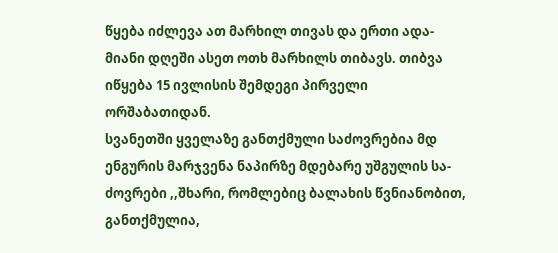წყება იძლევა ათ მარხილ თივას და ერთი ადა-მიანი დღეში ასეთ ოთხ მარხილს თიბავს. თიბვა იწყება 15 ივლისის შემდეგი პირველი ორშაბათიდან.
სვანეთში ყველაზე განთქმული საძოვრებია მდ ენგურის მარჯვენა ნაპირზე მდებარე უშგულის სა-ძოვრები ,,შხარი, რომლებიც ბალახის წვნიანობით, განთქმულია,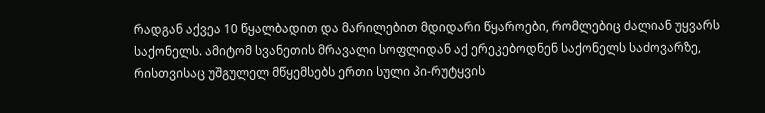რადგან აქვეა 10 წყალბადით და მარილებით მდიდარი წყაროები, რომლებიც ძალიან უყვარს საქონელს. ამიტომ სვანეთის მრავალი სოფლიდან აქ ერეკებოდნენ საქონელს საძოვარზე, რისთვისაც უშგულელ მწყემსებს ერთი სული პი-რუტყვის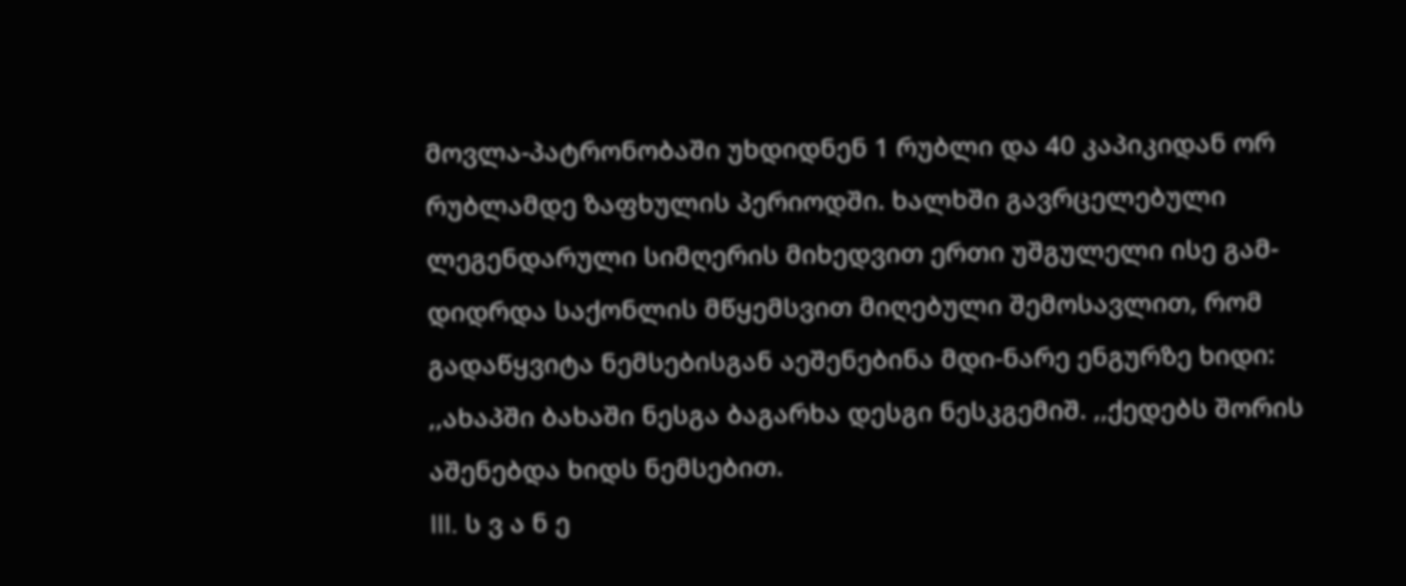მოვლა-პატრონობაში უხდიდნენ 1 რუბლი და 40 კაპიკიდან ორ რუბლამდე ზაფხულის პერიოდში. ხალხში გავრცელებული ლეგენდარული სიმღერის მიხედვით ერთი უშგულელი ისე გამ-დიდრდა საქონლის მწყემსვით მიღებული შემოსავლით, რომ გადაწყვიტა ნემსებისგან აეშენებინა მდი-ნარე ენგურზე ხიდი: ,,ახაპში ბახაში ნესგა ბაგარხა დესგი ნესკგემიშ. ,,ქედებს შორის აშენებდა ხიდს ნემსებით.
III. ს ვ ა ნ ე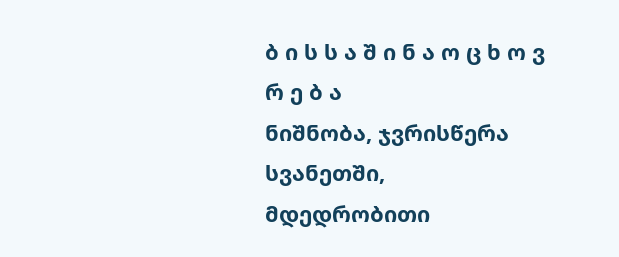ბ ი ს ს ა შ ი ნ ა ო ც ხ ო ვ რ ე ბ ა
ნიშნობა, ჯვრისწერა
სვანეთში, მდედრობითი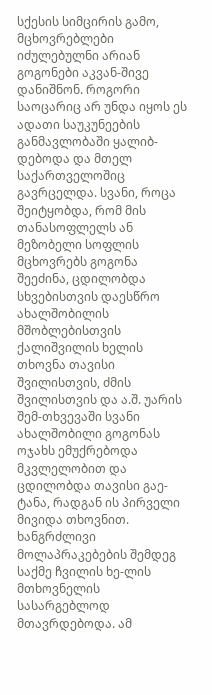სქესის სიმცირის გამო, მცხოვრებლები იძულებულნი არიან გოგონები აკვან-შივე დანიშნონ. როგორი საოცარიც არ უნდა იყოს ეს ადათი საუკუნეების განმავლობაში ყალიბ-დებოდა და მთელ საქართველოშიც გავრცელდა. სვანი, როცა შეიტყობდა, რომ მის თანასოფლელს ან მეზობელი სოფლის მცხოვრებს გოგონა შეეძინა, ცდილობდა სხვებისთვის დაესწრო ახალშობილის მშობლებისთვის ქალიშვილის ხელის თხოვნა თავისი შვილისთვის, ძმის შვილისთვის და ა.შ. უარის შემ-თხვევაში სვანი ახალშობილი გოგონას ოჯახს ემუქრებოდა მკვლელობით და ცდილობდა თავისი გაე-ტანა, რადგან ის პირველი მივიდა თხოვნით. ხანგრძლივი მოლაპრაკებების შემდეგ საქმე ჩვილის ხე-ლის მთხოვნელის სასარგებლოდ მთავრდებოდა. ამ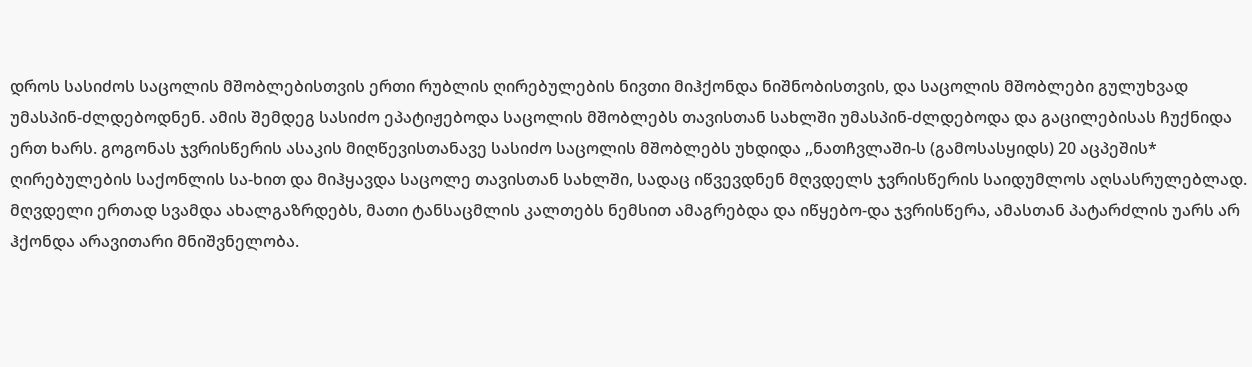დროს სასიძოს საცოლის მშობლებისთვის ერთი რუბლის ღირებულების ნივთი მიჰქონდა ნიშნობისთვის, და საცოლის მშობლები გულუხვად უმასპინ-ძლდებოდნენ. ამის შემდეგ სასიძო ეპატიჟებოდა საცოლის მშობლებს თავისთან სახლში უმასპინ-ძლდებოდა და გაცილებისას ჩუქნიდა ერთ ხარს. გოგონას ჯვრისწერის ასაკის მიღწევისთანავე სასიძო საცოლის მშობლებს უხდიდა ,,ნათჩვლაში-ს (გამოსასყიდს) 20 აცპეშის* ღირებულების საქონლის სა-ხით და მიჰყავდა საცოლე თავისთან სახლში, სადაც იწვევდნენ მღვდელს ჯვრისწერის საიდუმლოს აღსასრულებლად.
მღვდელი ერთად სვამდა ახალგაზრდებს, მათი ტანსაცმლის კალთებს ნემსით ამაგრებდა და იწყებო-და ჯვრისწერა, ამასთან პატარძლის უარს არ ჰქონდა არავითარი მნიშვნელობა.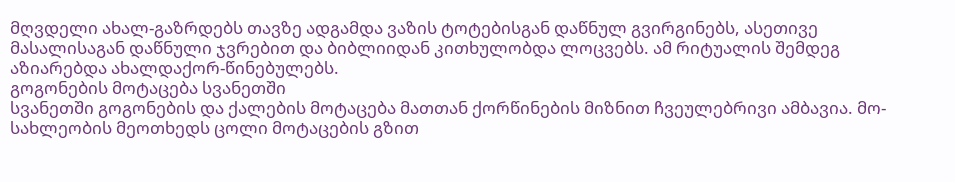მღვდელი ახალ-გაზრდებს თავზე ადგამდა ვაზის ტოტებისგან დაწნულ გვირგინებს, ასეთივე მასალისაგან დაწნული ჯვრებით და ბიბლიიდან კითხულობდა ლოცვებს. ამ რიტუალის შემდეგ აზიარებდა ახალდაქორ-წინებულებს.
გოგონების მოტაცება სვანეთში
სვანეთში გოგონების და ქალების მოტაცება მათთან ქორწინების მიზნით ჩვეულებრივი ამბავია. მო-სახლეობის მეოთხედს ცოლი მოტაცების გზით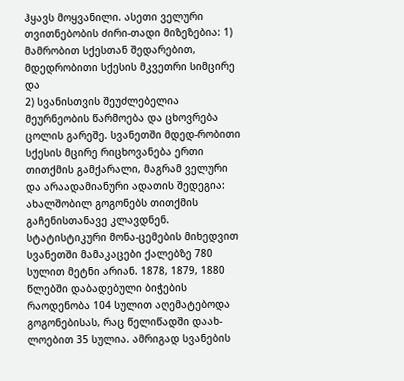ჰყავს მოყვანილი. ასეთი ველური თვითნებობის ძირი-თადი მიზეზებია: 1) მამრობით სქესთან შედარებით, მდედრობითი სქესის მკვეთრი სიმცირე და
2) სვანისთვის შეუძლებელია მეურნეობის წარმოება და ცხოვრება ცოლის გარეშე. სვანეთში მდედ-რობითი სქესის მცირე რიცხოვანება ერთი თითქმის გამქარალი, მაგრამ ველური და არაადამიანური ადათის შედეგია: ახალშობილ გოგონებს თითქმის გაჩენისთანავე კლავდნენ. სტატისტიკური მონა-ცემების მიხედვით სვანეთში მამაკაცები ქალებზე 780 სულით მეტნი არიან. 1878, 1879, 1880 წლებში დაბადებული ბიჭების რაოდენობა 104 სულით აღემატებოდა გოგონებისას, რაც წელიწადში დაახ-ლოებით 35 სულია. ამრიგად სვანების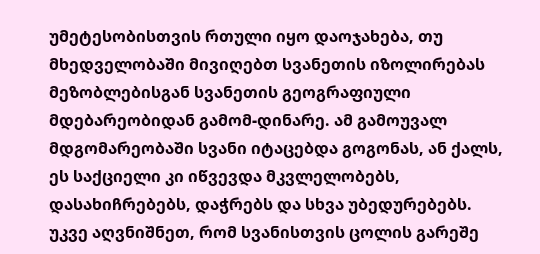უმეტესობისთვის რთული იყო დაოჯახება, თუ მხედველობაში მივიღებთ სვანეთის იზოლირებას მეზობლებისგან სვანეთის გეოგრაფიული მდებარეობიდან გამომ-დინარე. ამ გამოუვალ მდგომარეობაში სვანი იტაცებდა გოგონას, ან ქალს, ეს საქციელი კი იწვევდა მკვლელობებს, დასახიჩრებებს, დაჭრებს და სხვა უბედურებებს.
უკვე აღვნიშნეთ, რომ სვანისთვის ცოლის გარეშე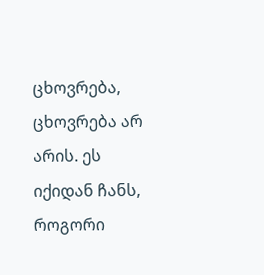ცხოვრება, ცხოვრება არ არის. ეს იქიდან ჩანს, როგორი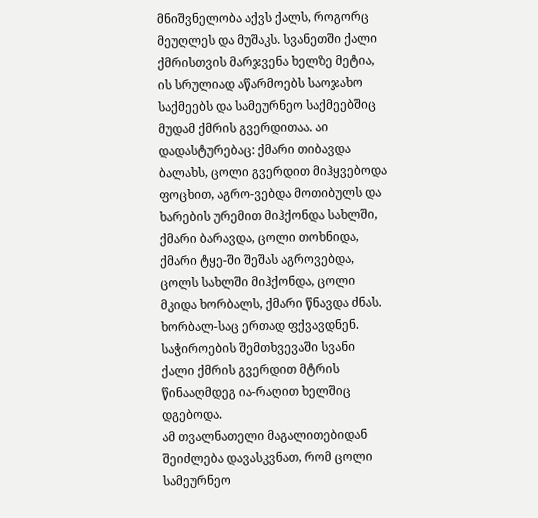მნიშვნელობა აქვს ქალს, როგორც მეუღლეს და მუშაკს. სვანეთში ქალი ქმრისთვის მარჯვენა ხელზე მეტია, ის სრულიად აწარმოებს საოჯახო საქმეებს და სამეურნეო საქმეებშიც მუდამ ქმრის გვერდითაა. აი დადასტურებაც: ქმარი თიბავდა ბალახს, ცოლი გვერდით მიჰყვებოდა ფოცხით, აგრო-ვებდა მოთიბულს და ხარების ურემით მიჰქონდა სახლში, ქმარი ბარავდა, ცოლი თოხნიდა, ქმარი ტყე-ში შეშას აგროვებდა, ცოლს სახლში მიჰქონდა, ცოლი მკიდა ხორბალს, ქმარი წნავდა ძნას. ხორბალ-საც ერთად ფქვავდნენ. საჭიროების შემთხვევაში სვანი ქალი ქმრის გვერდით მტრის წინააღმდეგ ია-რაღით ხელშიც დგებოდა.
ამ თვალნათელი მაგალითებიდან შეიძლება დავასკვნათ, რომ ცოლი სამეურნეო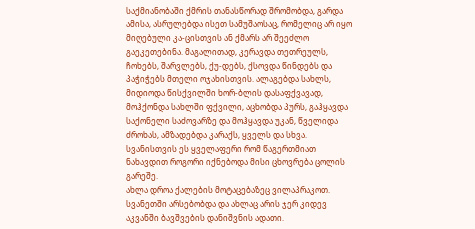საქმიანობაში ქმრის თანასწორად შრომობდა, გარდა ამისა, ასრულებდა ისეთ სამუშაოსაც, რომელიც არ იყო მიღებული კა-ცისთვის ან ქმარს არ შეეძლო გაეკეთებინა. მაგალითად, კერავდა თეთრეულს, ჩოხებს, შარვლებს, ქუ-დებს, ქსოვდა წინდებს და პაჭიჭებს მთელი ოჯახისთვის. ალაგებდა სახლს, მიდიოდა წისქვილში ხორ-ბლის დასაფქვავად, მოჰქონდა სახლში ფქვილი, აცხობდა პურს, გაჰყავდა საქონელი საძოვარზე და მოჰყავდა უკან, წველიდა ძროხას, ამზადებდა კარაქს, ყველს და სხვა. სვანისთვის ეს ყველაფერი რომ წაგერთმიათ ნახავდით როგორი იქნებოდა მისი ცხოვრება ცოლის გარეშე.
ახლა დროა ქალების მოტაცებაზეც ვილაპრაკოთ. სვანეთში არსებობდა და ახლაც არის ჯერ კიდევ აკვანში ბავშვების დანიშვნის ადათი.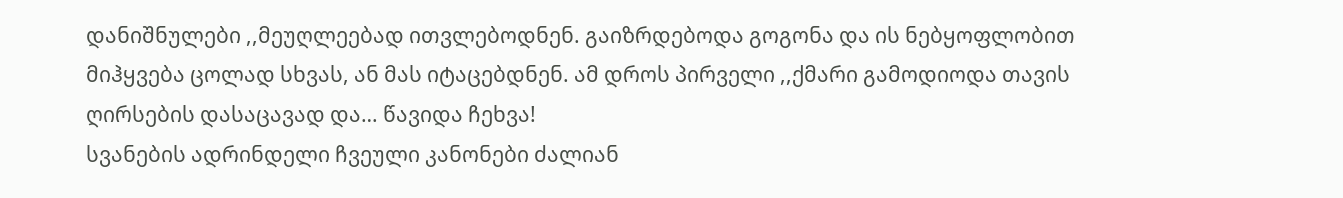დანიშნულები ,,მეუღლეებად ითვლებოდნენ. გაიზრდებოდა გოგონა და ის ნებყოფლობით მიჰყვება ცოლად სხვას, ან მას იტაცებდნენ. ამ დროს პირველი ,,ქმარი გამოდიოდა თავის ღირსების დასაცავად და… წავიდა ჩეხვა!
სვანების ადრინდელი ჩვეული კანონები ძალიან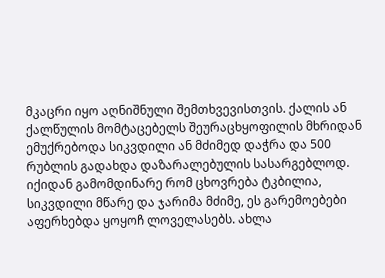მკაცრი იყო აღნიშნული შემთხვევისთვის. ქალის ან ქალწულის მომტაცებელს შეურაცხყოფილის მხრიდან ემუქრებოდა სიკვდილი ან მძიმედ დაჭრა და 500
რუბლის გადახდა დაზარალებულის სასარგებლოდ. იქიდან გამომდინარე რომ ცხოვრება ტკბილია, სიკვდილი მწარე და ჯარიმა მძიმე, ეს გარემოებები აფერხებდა ყოყოჩ ლოველასებს. ახლა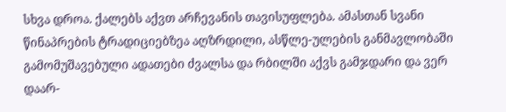სხვა დროა. ქალებს აქვთ არჩევანის თავისუფლება. ამასთან სვანი წინაპრების ტრადიციებზეა აღზრდილი, ასწლე-ულების განმავლობაში გამომუშავებული ადათები ძვალსა და რბილში აქვს გამჯდარი და ვერ დაარ-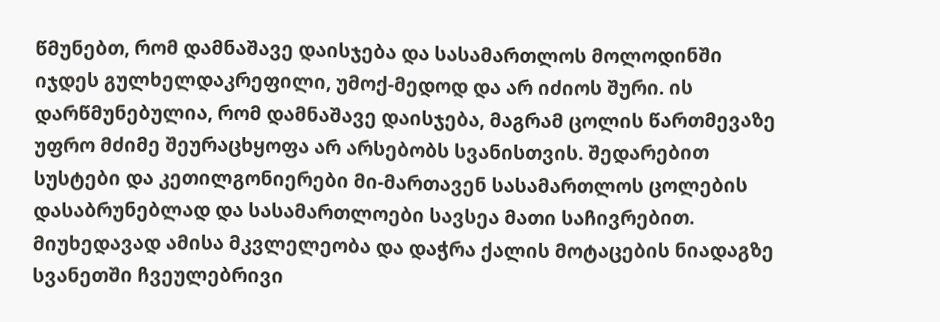წმუნებთ, რომ დამნაშავე დაისჯება და სასამართლოს მოლოდინში იჯდეს გულხელდაკრეფილი, უმოქ-მედოდ და არ იძიოს შური. ის დარწმუნებულია, რომ დამნაშავე დაისჯება, მაგრამ ცოლის წართმევაზე უფრო მძიმე შეურაცხყოფა არ არსებობს სვანისთვის. შედარებით სუსტები და კეთილგონიერები მი-მართავენ სასამართლოს ცოლების დასაბრუნებლად და სასამართლოები სავსეა მათი საჩივრებით. მიუხედავად ამისა მკვლელეობა და დაჭრა ქალის მოტაცების ნიადაგზე სვანეთში ჩვეულებრივი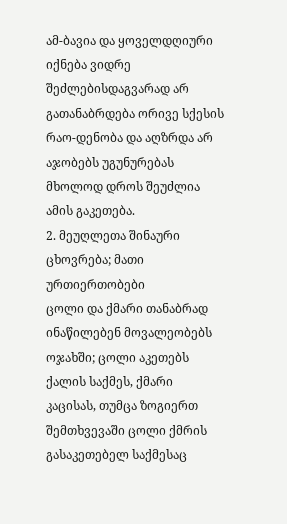ამ-ბავია და ყოველდღიური იქნება ვიდრე შეძლებისდაგვარად არ გათანაბრდება ორივე სქესის რაო-დენობა და აღზრდა არ აჯობებს უგუნურებას მხოლოდ დროს შეუძლია ამის გაკეთება.
2. მეუღლეთა შინაური ცხოვრება; მათი ურთიერთობები
ცოლი და ქმარი თანაბრად ინაწილებენ მოვალეობებს ოჯახში; ცოლი აკეთებს ქალის საქმეს, ქმარი კაცისას, თუმცა ზოგიერთ შემთხვევაში ცოლი ქმრის გასაკეთებელ საქმესაც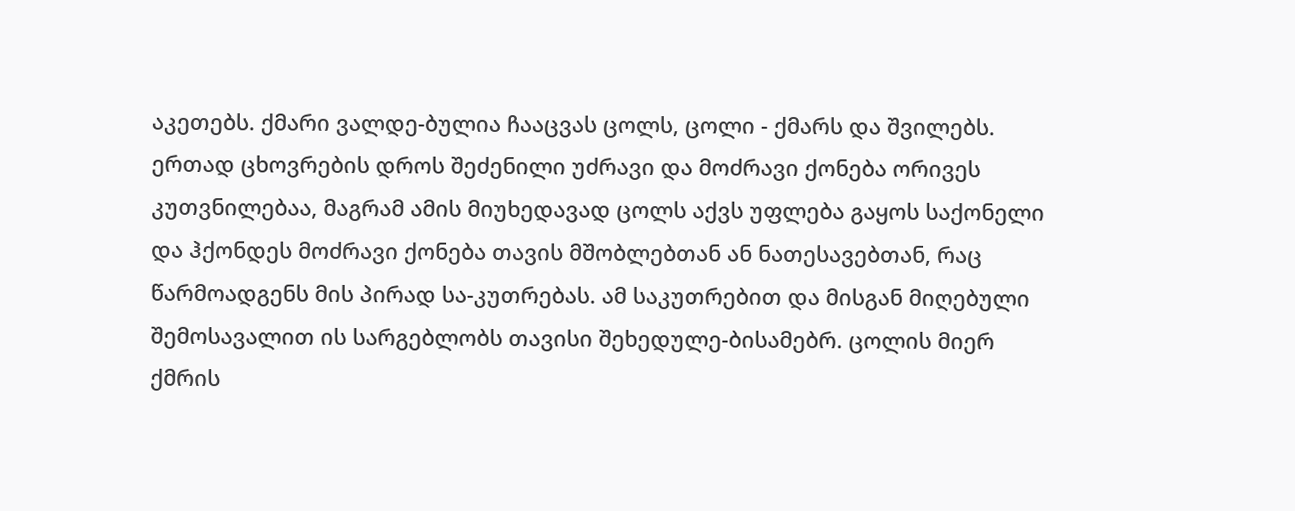აკეთებს. ქმარი ვალდე-ბულია ჩააცვას ცოლს, ცოლი - ქმარს და შვილებს. ერთად ცხოვრების დროს შეძენილი უძრავი და მოძრავი ქონება ორივეს კუთვნილებაა, მაგრამ ამის მიუხედავად ცოლს აქვს უფლება გაყოს საქონელი და ჰქონდეს მოძრავი ქონება თავის მშობლებთან ან ნათესავებთან, რაც წარმოადგენს მის პირად სა-კუთრებას. ამ საკუთრებით და მისგან მიღებული შემოსავალით ის სარგებლობს თავისი შეხედულე-ბისამებრ. ცოლის მიერ ქმრის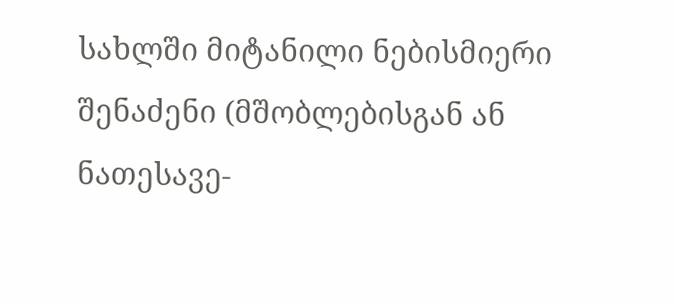სახლში მიტანილი ნებისმიერი შენაძენი (მშობლებისგან ან ნათესავე-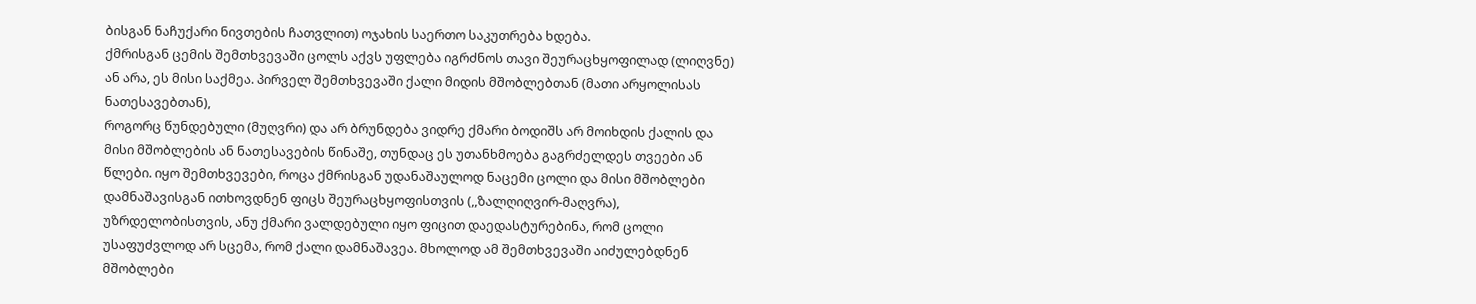ბისგან ნაჩუქარი ნივთების ჩათვლით) ოჯახის საერთო საკუთრება ხდება.
ქმრისგან ცემის შემთხვევაში ცოლს აქვს უფლება იგრძნოს თავი შეურაცხყოფილად (ლიღვნე) ან არა, ეს მისი საქმეა. პირველ შემთხვევაში ქალი მიდის მშობლებთან (მათი არყოლისას ნათესავებთან),
როგორც წუნდებული (მუღვრი) და არ ბრუნდება ვიდრე ქმარი ბოდიშს არ მოიხდის ქალის და მისი მშობლების ან ნათესავების წინაშე, თუნდაც ეს უთანხმოება გაგრძელდეს თვეები ან წლები. იყო შემთხვევები, როცა ქმრისგან უდანაშაულოდ ნაცემი ცოლი და მისი მშობლები დამნაშავისგან ითხოვდნენ ფიცს შეურაცხყოფისთვის (,,ზალღიღვირ-მაღვრა), უზრდელობისთვის, ანუ ქმარი ვალდებული იყო ფიცით დაედასტურებინა, რომ ცოლი უსაფუძვლოდ არ სცემა, რომ ქალი დამნაშავეა. მხოლოდ ამ შემთხვევაში აიძულებდნენ მშობლები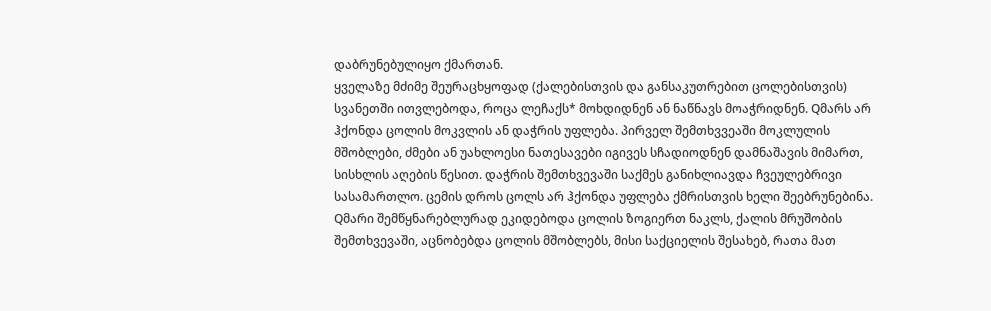დაბრუნებულიყო ქმართან.
ყველაზე მძიმე შეურაცხყოფად (ქალებისთვის და განსაკუთრებით ცოლებისთვის) სვანეთში ითვლებოდა, როცა ლეჩაქს* მოხდიდნენ ან ნაწნავს მოაჭრიდნენ. Qმარს არ ჰქონდა ცოლის მოკვლის ან დაჭრის უფლება. პირველ შემთხვვეაში მოკლულის მშობლები, ძმები ან უახლოესი ნათესავები იგივეს სჩადიოდნენ დამნაშავის მიმართ, სისხლის აღების წესით. დაჭრის შემთხვევაში საქმეს განიხლიავდა ჩვეულებრივი სასამართლო. ცემის დროს ცოლს არ ჰქონდა უფლება ქმრისთვის ხელი შეებრუნებინა. Qმარი შემწყნარებლურად ეკიდებოდა ცოლის ზოგიერთ ნაკლს, ქალის მრუშობის შემთხვევაში, აცნობებდა ცოლის მშობლებს, მისი საქციელის შესახებ, რათა მათ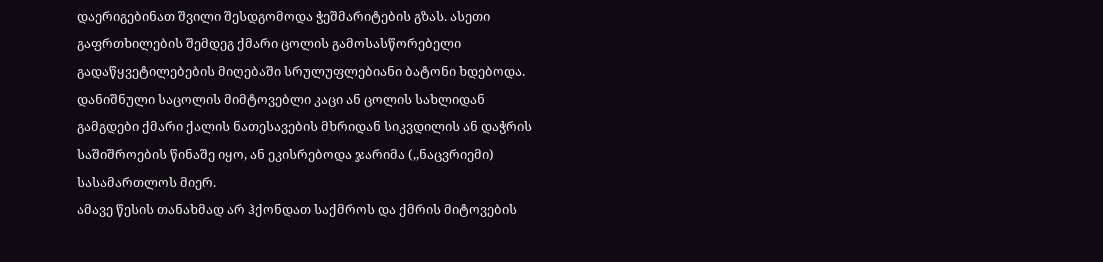დაერიგებინათ შვილი შესდგომოდა ჭეშმარიტების გზას. ასეთი გაფრთხილების შემდეგ ქმარი ცოლის გამოსასწორებელი გადაწყვეტილებების მიღებაში სრულუფლებიანი ბატონი ხდებოდა. დანიშნული საცოლის მიმტოვებლი კაცი ან ცოლის სახლიდან გამგდები ქმარი ქალის ნათესავების მხრიდან სიკვდილის ან დაჭრის საშიშროების წინაშე იყო, ან ეკისრებოდა ჯარიმა (,,ნაცვრიემი) სასამართლოს მიერ.
ამავე წესის თანახმად არ ჰქონდათ საქმროს და ქმრის მიტოვების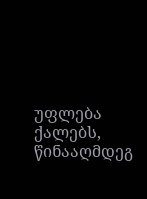უფლება ქალებს, წინააღმდეგ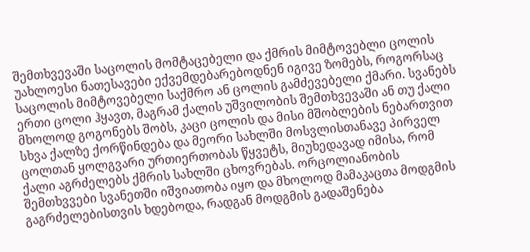შემთხვევაში საცოლის მომტაცებელი და ქმრის მიმტოვებლი ცოლის უახლოესი ნათესავები ექვემდებარებოდნენ იგივე ზომებს, როგორსაც საცოლის მიმტოვებელი საქმრო ან ცოლის გამძევებელი ქმარი. სვანებს ერთი ცოლი ჰყავთ, მაგრამ ქალის უშვილობის შემთხვევაში ან თუ ქალი მხოლოდ გოგონებს შობს, კაცი ცოლის და მისი მშობლების ნებართვით სხვა ქალზე ქორწინდება და მეორი სახლში მოსვლისთანავე პირველ ცოლთან ყოლგვარი ურთიერთობას წყვეტს, მიუხედავად იმისა, რომ ქალი აგრძელებს ქმრის სახლში ცხოვრებას. ორცოლიანობის შემთხვვები სვანეთში იშვიათობა იყო და მხოლოდ მამაკაცთა მოდგმის გაგრძელებისთვის ხდებოდა, რადგან მოდგმის გადაშენება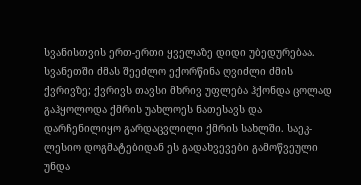სვანისთვის ერთ-ერთი ყველაზე დიდი უბედურებაა.
სვანეთში ძმას შეეძლო ექორწინა ღვიძლი ძმის ქვრივზე; ქვრივს თავსი მხრივ უფლება ჰქონდა ცოლად გაჰყოლოდა ქმრის უახლოეს ნათესავს და დარჩენილიყო გარდაცვლილი ქმრის სახლში. საეკ-ლესიო დოგმატებიდან ეს გადახვევები გამოწვეული უნდა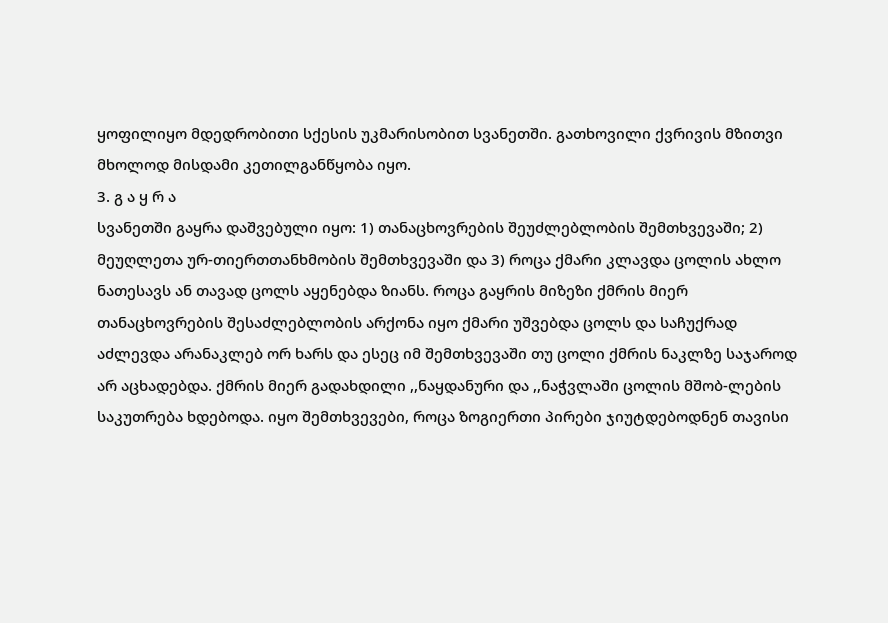ყოფილიყო მდედრობითი სქესის უკმარისობით სვანეთში. გათხოვილი ქვრივის მზითვი მხოლოდ მისდამი კეთილგანწყობა იყო.
3. გ ა ყ რ ა
სვანეთში გაყრა დაშვებული იყო: 1) თანაცხოვრების შეუძლებლობის შემთხვევაში; 2) მეუღლეთა ურ-თიერთთანხმობის შემთხვევაში და 3) როცა ქმარი კლავდა ცოლის ახლო ნათესავს ან თავად ცოლს აყენებდა ზიანს. როცა გაყრის მიზეზი ქმრის მიერ თანაცხოვრების შესაძლებლობის არქონა იყო ქმარი უშვებდა ცოლს და საჩუქრად აძლევდა არანაკლებ ორ ხარს და ესეც იმ შემთხვევაში თუ ცოლი ქმრის ნაკლზე საჯაროდ არ აცხადებდა. ქმრის მიერ გადახდილი ,,ნაყდანური და ,,ნაჭვლაში ცოლის მშობ-ლების საკუთრება ხდებოდა. იყო შემთხვევები, როცა ზოგიერთი პირები ჯიუტდებოდნენ თავისი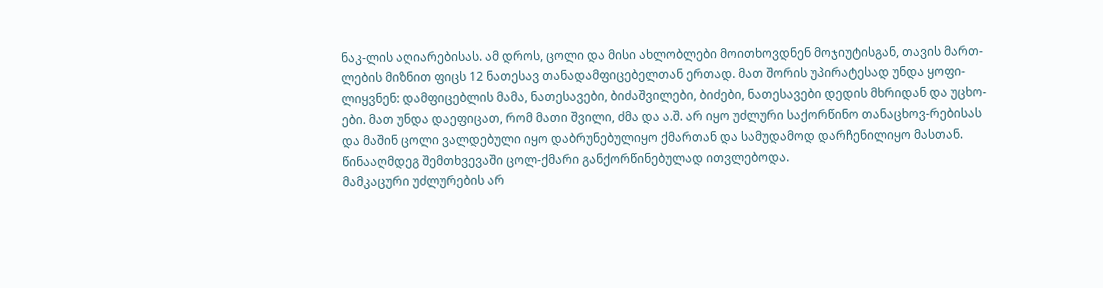ნაკ-ლის აღიარებისას. ამ დროს, ცოლი და მისი ახლობლები მოითხოვდნენ მოჯიუტისგან, თავის მართ-ლების მიზნით ფიცს 12 ნათესავ თანადამფიცებელთან ერთად. მათ შორის უპირატესად უნდა ყოფი-ლიყვნენ: დამფიცებლის მამა, ნათესავები, ბიძაშვილები, ბიძები, ნათესავები დედის მხრიდან და უცხო-ები. მათ უნდა დაეფიცათ, რომ მათი შვილი, ძმა და ა.შ. არ იყო უძლური საქორწინო თანაცხოვ-რებისას და მაშინ ცოლი ვალდებული იყო დაბრუნებულიყო ქმართან და სამუდამოდ დარჩენილიყო მასთან. წინააღმდეგ შემთხვევაში ცოლ-ქმარი განქორწინებულად ითვლებოდა.
მამკაცური უძლურების არ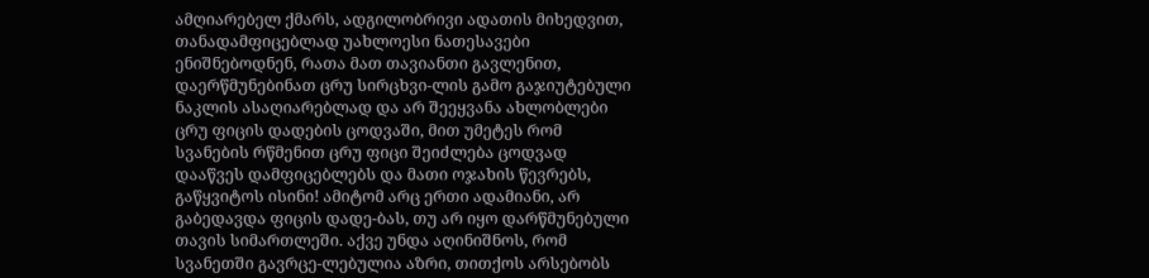ამღიარებელ ქმარს, ადგილობრივი ადათის მიხედვით, თანადამფიცებლად უახლოესი ნათესავები ენიშნებოდნენ, რათა მათ თავიანთი გავლენით, დაერწმუნებინათ ცრუ სირცხვი-ლის გამო გაჯიუტებული ნაკლის ასაღიარებლად და არ შეეყვანა ახლობლები ცრუ ფიცის დადების ცოდვაში, მით უმეტეს რომ სვანების რწმენით ცრუ ფიცი შეიძლება ცოდვად დააწვეს დამფიცებლებს და მათი ოჯახის წევრებს, გაწყვიტოს ისინი! ამიტომ არც ერთი ადამიანი, არ გაბედავდა ფიცის დადე-ბას, თუ არ იყო დარწმუნებული თავის სიმართლეში. აქვე უნდა აღინიშნოს, რომ სვანეთში გავრცე-ლებულია აზრი, თითქოს არსებობს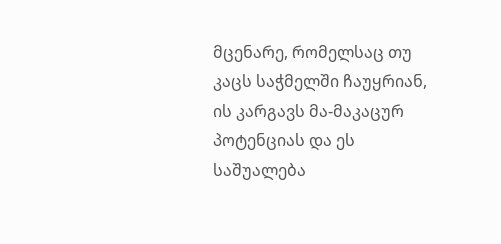მცენარე, რომელსაც თუ კაცს საჭმელში ჩაუყრიან, ის კარგავს მა-მაკაცურ პოტენციას და ეს საშუალება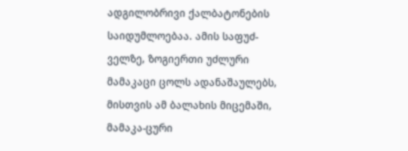ადგილობრივი ქალბატონების საიდუმლოებაა. ამის საფუძ-ველზე, ზოგიერთი უძლური მამაკაცი ცოლს ადანაშაულებს, მისთვის ამ ბალახის მიცემაში, მამაკა-ცური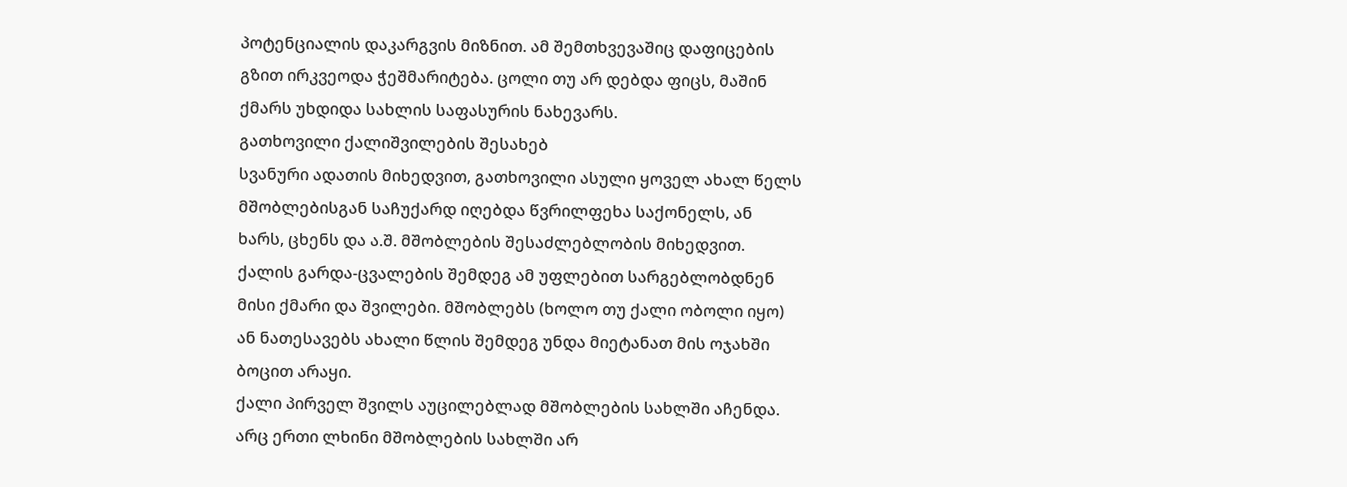პოტენციალის დაკარგვის მიზნით. ამ შემთხვევაშიც დაფიცების გზით ირკვეოდა ჭეშმარიტება. ცოლი თუ არ დებდა ფიცს, მაშინ ქმარს უხდიდა სახლის საფასურის ნახევარს.
გათხოვილი ქალიშვილების შესახებ
სვანური ადათის მიხედვით, გათხოვილი ასული ყოველ ახალ წელს მშობლებისგან საჩუქარდ იღებდა წვრილფეხა საქონელს, ან ხარს, ცხენს და ა.შ. მშობლების შესაძლებლობის მიხედვით. ქალის გარდა-ცვალების შემდეგ ამ უფლებით სარგებლობდნენ მისი ქმარი და შვილები. მშობლებს (ხოლო თუ ქალი ობოლი იყო) ან ნათესავებს ახალი წლის შემდეგ უნდა მიეტანათ მის ოჯახში ბოცით არაყი.
ქალი პირველ შვილს აუცილებლად მშობლების სახლში აჩენდა. არც ერთი ლხინი მშობლების სახლში არ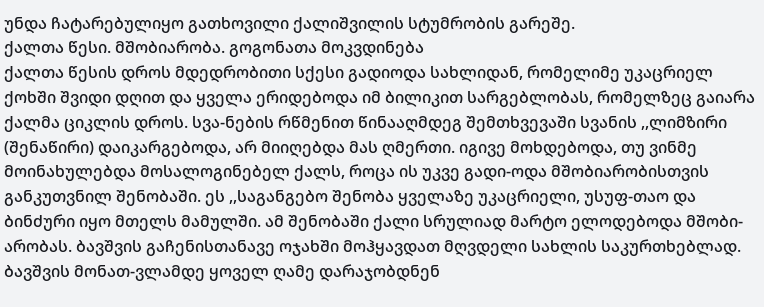უნდა ჩატარებულიყო გათხოვილი ქალიშვილის სტუმრობის გარეშე.
ქალთა წესი. მშობიარობა. გოგონათა მოკვდინება
ქალთა წესის დროს მდედრობითი სქესი გადიოდა სახლიდან, რომელიმე უკაცრიელ ქოხში შვიდი დღით და ყველა ერიდებოდა იმ ბილიკით სარგებლობას, რომელზეც გაიარა ქალმა ციკლის დროს. სვა-ნების რწმენით წინააღმდეგ შემთხვევაში სვანის ,,ლიმზირი (შენაწირი) დაიკარგებოდა, არ მიიღებდა მას ღმერთი. იგივე მოხდებოდა, თუ ვინმე მოინახულებდა მოსალოგინებელ ქალს, როცა ის უკვე გადი-ოდა მშობიარობისთვის განკუთვნილ შენობაში. ეს ,,საგანგებო შენობა ყველაზე უკაცრიელი, უსუფ-თაო და ბინძური იყო მთელს მამულში. ამ შენობაში ქალი სრულიად მარტო ელოდებოდა მშობი-არობას. ბავშვის გაჩენისთანავე ოჯახში მოჰყავდათ მღვდელი სახლის საკურთხებლად. ბავშვის მონათ-ვლამდე ყოველ ღამე დარაჯობდნენ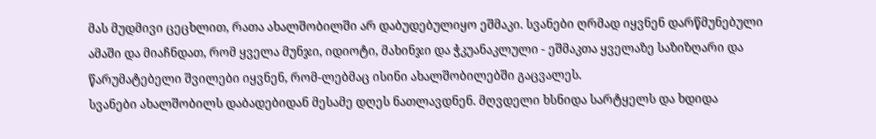მას მუდმივი ცეცხლით, რათა ახალშობილში არ დაბუდებულიყო ეშმაკი. სვანები ღრმად იყვნენ დარწმუნებული ამაში და მიაჩნდათ, რომ ყველა მუნჯი, იდიოტი, მახინჯი და ჭკუანაკლული - ეშმაკთა ყველაზე საზიზღარი და წარუმატებელი შვილები იყვნენ, რომ-ლებმაც ისინი ახალშობილებში გაცვალეს.
სვანები ახალშობილს დაბადებიდან მესამე დღეს ნათლავდნენ. მღვდელი ხსნიდა სარტყელს და ხდიდა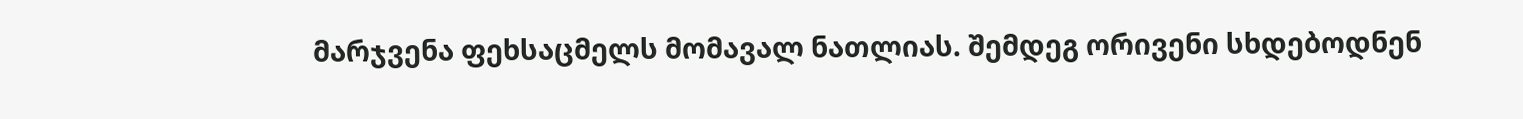მარჯვენა ფეხსაცმელს მომავალ ნათლიას. შემდეგ ორივენი სხდებოდნენ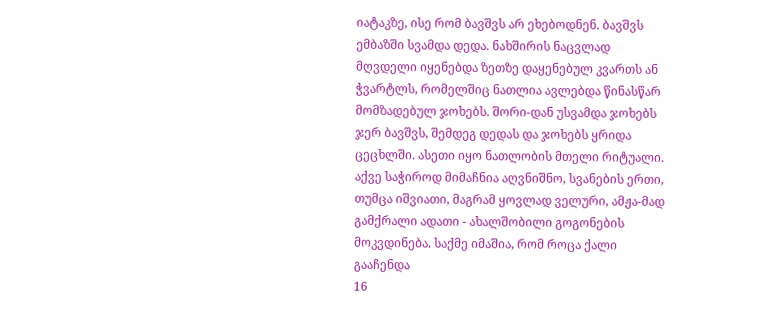იატაკზე, ისე რომ ბავშვს არ ეხებოდნენ. ბავშვს ემბაზში სვამდა დედა. ნახშირის ნაცვლად მღვდელი იყენებდა ზეთზე დაყენებულ კვართს ან ჭვარტლს, რომელშიც ნათლია ავლებდა წინასწარ მომზადებულ ჯოხებს. შორი-დან უსვამდა ჯოხებს ჯერ ბავშვს, შემდეგ დედას და ჯოხებს ყრიდა ცეცხლში. ასეთი იყო ნათლობის მთელი რიტუალი.
აქვე საჭიროდ მიმაჩნია აღვნიშნო, სვანების ერთი, თუმცა იშვიათი, მაგრამ ყოვლად ველური, ამჟა-მად გამქრალი ადათი - ახალშობილი გოგონების მოკვდინება. საქმე იმაშია, რომ როცა ქალი გააჩენდა
16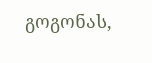გოგონას,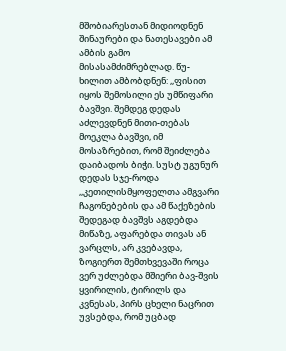მშობიარესთან მიდიოდნენ შინაურები და ნათესავები ამ ამბის გამო მისასამძიმრებლად. წუ-ხილით ამბობდნენ: ,,ფისით იყოს შემოსილი ეს უმწიფარი ბავშვი. შემდეგ დედას აძლევდნენ მითი-თებას მოეკლა ბავშვი, იმ მოსაზრებით, რომ შეიძლება დაიბადოს ბიჭი. სუსტ უგუნურ დედას სჯე-როდა ,,კეთილისმყოფელთა ამგვარი ჩაგონებების და ამ წაქეზების შედეგად ბავშვს აგდებდა მიწაზე, აფარებდა თივას ან ვარცლს, არ კვებავდა, ზოგიერთ შემთხვევაში როცა ვერ უძლებდა მშიერი ბავ-შვის ყვირილის, ტირილს და კვნესას, პირს ცხელი ნაცრით უვსებდა, რომ უცბად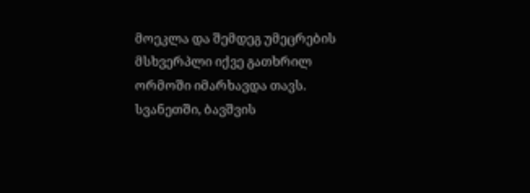მოეკლა და შემდეგ უმეცრების მსხვერპლი იქვე გათხრილ ორმოში იმარხავდა თავს.
სვანეთში, ბავშვის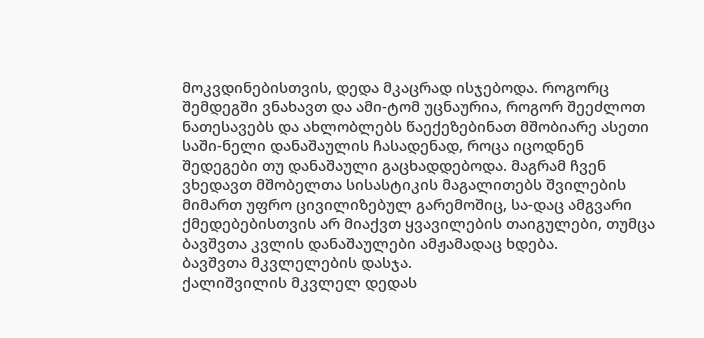მოკვდინებისთვის, დედა მკაცრად ისჯებოდა. როგორც შემდეგში ვნახავთ და ამი-ტომ უცნაურია, როგორ შეეძლოთ ნათესავებს და ახლობლებს წაექეზებინათ მშობიარე ასეთი საში-ნელი დანაშაულის ჩასადენად, როცა იცოდნენ შედეგები თუ დანაშაული გაცხადდებოდა. მაგრამ ჩვენ ვხედავთ მშობელთა სისასტიკის მაგალითებს შვილების მიმართ უფრო ცივილიზებულ გარემოშიც, სა-დაც ამგვარი ქმედებებისთვის არ მიაქვთ ყვავილების თაიგულები, თუმცა ბავშვთა კვლის დანაშაულები ამჟამადაც ხდება.
ბავშვთა მკვლელების დასჯა.
ქალიშვილის მკვლელ დედას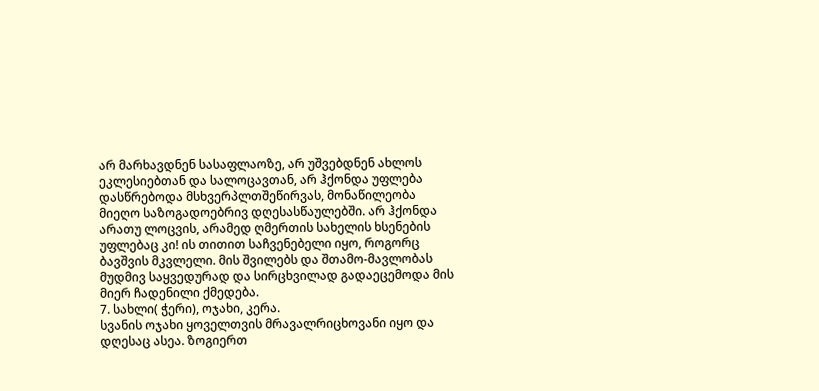არ მარხავდნენ სასაფლაოზე, არ უშვებდნენ ახლოს ეკლესიებთან და სალოცავთან, არ ჰქონდა უფლება დასწრებოდა მსხვერპლთშეწირვას, მონაწილეობა მიეღო საზოგადოებრივ დღესასწაულებში. არ ჰქონდა არათუ ლოცვის, არამედ ღმერთის სახელის ხსენების უფლებაც კი! ის თითით საჩვენებელი იყო, როგორც ბავშვის მკვლელი. მის შვილებს და შთამო-მავლობას მუდმივ საყვედურად და სირცხვილად გადაეცემოდა მის მიერ ჩადენილი ქმედება.
7. სახლი( ჭერი), ოჯახი, კერა.
სვანის ოჯახი ყოველთვის მრავალრიცხოვანი იყო და დღესაც ასეა. ზოგიერთ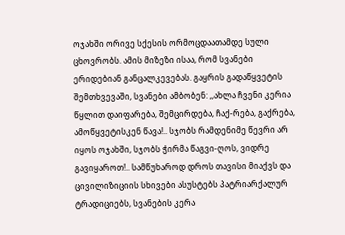ოჯახში ორივე სქესის ორმოცდაათამდე სული ცხოვრობს. ამის მიზეზი ისაა, რომ სვანები ერიდებიან განცალკევებას. გაყრის გადაწყვეტის შემთხვევაში, სვანები ამბობენ: ,,ახლა ჩვენი კერია წყლით დაიფარება, შემცირდება, ჩაქ-რება, გაქრება, ამოწყვეტისკენ წავა!.. სჯობს რამდენიმე წევრი არ იყოს ოჯახში, სჯობს ჭირმა წაგვი-ღოს, ვიდრე გავიყაროთ!.. სამწუხაროდ დროს თავისი მიაქვს და ცივილიზიციის სხივები ასუსტებს პატრიარქალურ ტრადიციებს, სვანების კერა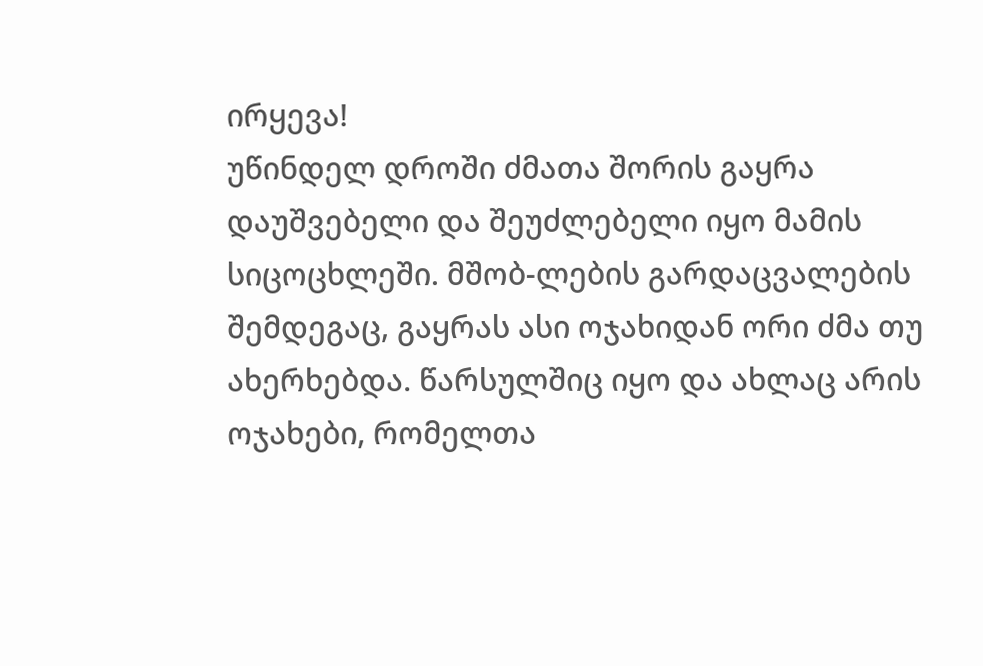ირყევა!
უწინდელ დროში ძმათა შორის გაყრა დაუშვებელი და შეუძლებელი იყო მამის სიცოცხლეში. მშობ-ლების გარდაცვალების შემდეგაც, გაყრას ასი ოჯახიდან ორი ძმა თუ ახერხებდა. წარსულშიც იყო და ახლაც არის ოჯახები, რომელთა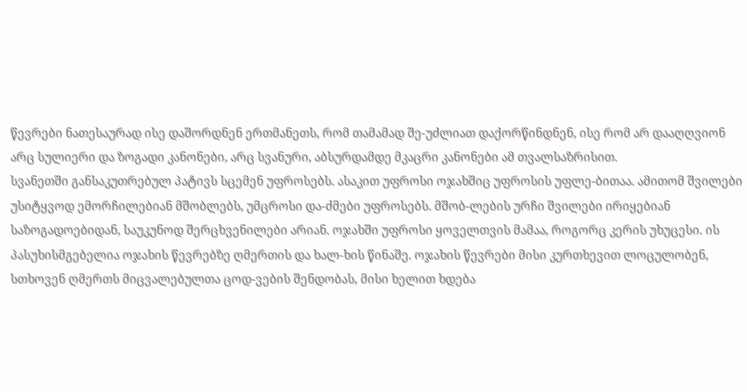წევრები ნათესაურად ისე დაშორდნენ ერთმანეთს, რომ თამამად შე-უძლიათ დაქორწინდნენ, ისე რომ არ დააღღვიონ არც სულიერი და ზოგადი კანონები, არც სვანური, აბსურდამდე მკაცრი კანონები ამ თვალსაზრისით.
სვანეთში განსაკუთრებულ პატივს სცემენ უფროსებს. ასაკით უფროსი ოჯახშიც უფროსის უფლე-ბითაა. ამითომ შვილები უსიტყვოდ ემორჩილებიან მშობლებს, უმცროსი და-ძმები უფროსებს. მშობ-ლების ურჩი შვილები ირიყებიან საზოგადოებიდან, საუკუნოდ შერცხვენილები არიან. ოჯახში უფროსი ყოველთვის მამაა, როგორც კერის უხუცესი. ის პასუხისმგებელია ოჯახის წევრებზე ღმერთის და ხალ-ხის წინაშე. ოჯახის წევრები მისი კურთხევით ლოცულობენ, სთხოვენ ღმერთს მიცვალებულთა ცოდ-ვების შენდობას, მისი ხელით ხდება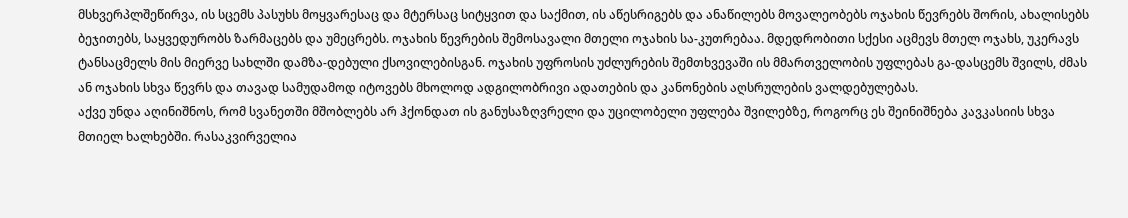მსხვერპლშეწირვა, ის სცემს პასუხს მოყვარესაც და მტერსაც სიტყვით და საქმით, ის აწესრიგებს და ანაწილებს მოვალეობებს ოჯახის წევრებს შორის, ახალისებს ბეჯითებს, საყვედურობს ზარმაცებს და უმეცრებს. ოჯახის წევრების შემოსავალი მთელი ოჯახის სა-კუთრებაა. მდედრობითი სქესი აცმევს მთელ ოჯახს, უკერავს ტანსაცმელს მის მიერვე სახლში დამზა-დებული ქსოვილებისგან. ოჯახის უფროსის უძლურების შემთხვევაში ის მმართველობის უფლებას გა-დასცემს შვილს, ძმას ან ოჯახის სხვა წევრს და თავად სამუდამოდ იტოვებს მხოლოდ ადგილობრივი ადათების და კანონების აღსრულების ვალდებულებას.
აქვე უნდა აღინიშნოს, რომ სვანეთში მშობლებს არ ჰქონდათ ის განუსაზღვრელი და უცილობელი უფლება შვილებზე, როგორც ეს შეინიშნება კავკასიის სხვა მთიელ ხალხებში. რასაკვირველია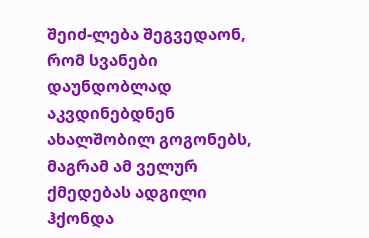შეიძ-ლება შეგვედაონ, რომ სვანები დაუნდობლად აკვდინებდნენ ახალშობილ გოგონებს, მაგრამ ამ ველურ ქმედებას ადგილი ჰქონდა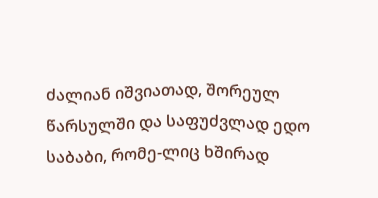ძალიან იშვიათად, შორეულ წარსულში და საფუძვლად ედო საბაბი, რომე-ლიც ხშირად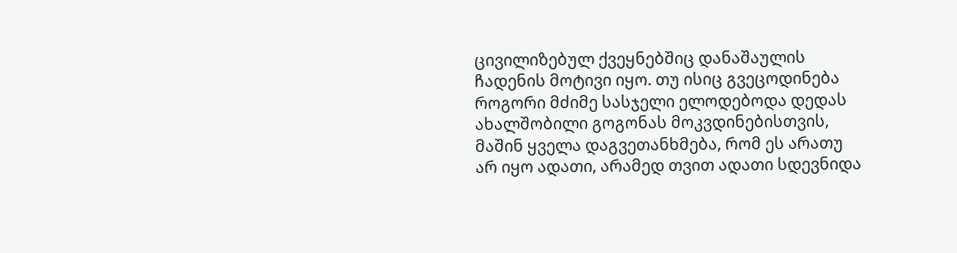ცივილიზებულ ქვეყნებშიც დანაშაულის ჩადენის მოტივი იყო. თუ ისიც გვეცოდინება როგორი მძიმე სასჯელი ელოდებოდა დედას ახალშობილი გოგონას მოკვდინებისთვის, მაშინ ყველა დაგვეთანხმება, რომ ეს არათუ არ იყო ადათი, არამედ თვით ადათი სდევნიდა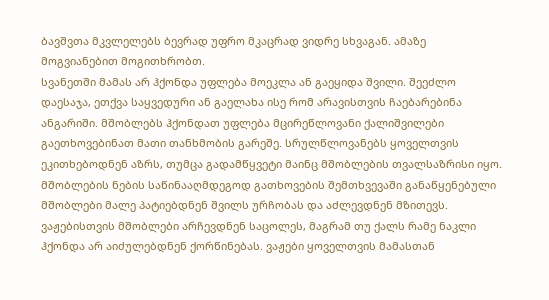ბავშვთა მკვლელებს ბევრად უფრო მკაცრად ვიდრე სხვაგან. ამაზე მოგვიანებით მოგითხრობთ.
სვანეთში მამას არ ჰქონდა უფლება მოეკლა ან გაეყიდა შვილი. შეეძლო დაესაჯა, ეთქვა საყვედური ან გაელახა ისე რომ არავისთვის ჩაებარებინა ანგარიში. მშობლებს ჰქონდათ უფლება მცირეწლოვანი ქალიშვილები გაეთხოვებინათ მათი თანხმობის გარეშე. სრულწლოვანებს ყოველთვის ეკითხებოდნენ აზრს, თუმცა გადამწყვეტი მაინც მშობლების თვალსაზრისი იყო.
მშობლების ნების საწინააღმდეგოდ გათხოვების შემთხვევაში განაწყენებული მშობლები მალე პატიებდნენ შვილს ურჩობას და აძლევდნენ მზითევს. ვაჟებისთვის მშობლები არჩევდნენ საცოლეს, მაგრამ თუ ქალს რამე ნაკლი ჰქონდა არ აიძულებდნენ ქორწინებას. ვაჟები ყოველთვის მამასთან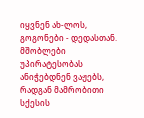იყვნენ ახ-ლოს, გოგონები - დედასთან. მშობლები უპირატესობას ანიჭებდნენ ვაჟებს, რადგან მამრობითი სქესის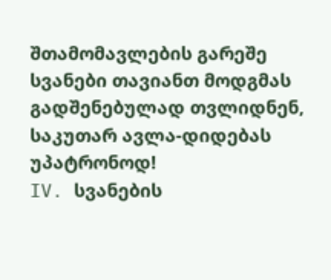შთამომავლების გარეშე სვანები თავიანთ მოდგმას გადშენებულად თვლიდნენ, საკუთარ ავლა-დიდებას უპატრონოდ!
IV. სვანების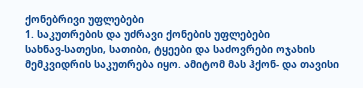ქონებრივი უფლებები
1. საკუთრების და უძრავი ქონების უფლებები
სახნავ-სათესი, სათიბი, ტყეები და საძოვრები ოჯახის მემკვიდრის საკუთრება იყო. ამიტომ მას ჰქონ- და თავისი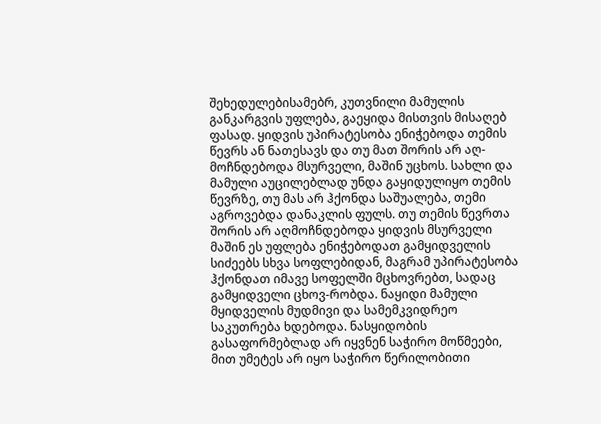შეხედულებისამებრ, კუთვნილი მამულის განკარგვის უფლება, გაეყიდა მისთვის მისაღებ ფასად. ყიდვის უპირატესობა ენიჭებოდა თემის წევრს ან ნათესავს და თუ მათ შორის არ აღ-მოჩნდებოდა მსურველი, მაშინ უცხოს. სახლი და მამული აუცილებლად უნდა გაყიდულიყო თემის წევრზე, თუ მას არ ჰქონდა საშუალება, თემი აგროვებდა დანაკლის ფულს. თუ თემის წევრთა შორის არ აღმოჩნდებოდა ყიდვის მსურველი მაშინ ეს უფლება ენიჭებოდათ გამყიდველის სიძეებს სხვა სოფლებიდან, მაგრამ უპირატესობა ჰქონდათ იმავე სოფელში მცხოვრებთ, სადაც გამყიდველი ცხოვ-რობდა. ნაყიდი მამული მყიდველის მუდმივი და სამემკვიდრეო საკუთრება ხდებოდა. ნასყიდობის გასაფორმებლად არ იყვნენ საჭირო მოწმეები, მით უმეტეს არ იყო საჭირო წერილობითი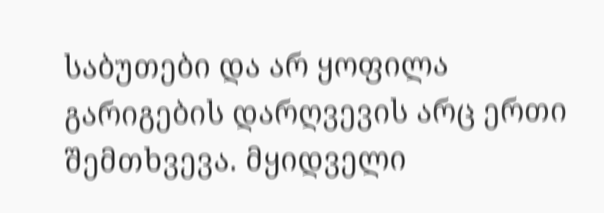საბუთები და არ ყოფილა გარიგების დარღვევის არც ერთი შემთხვევა. მყიდველი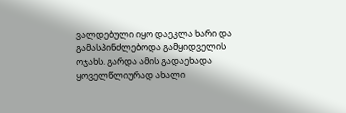ვალდებული იყო დაეკლა ხარი და გამასპინძლებოდა გამყიდველის ოჯახს. გარდა ამის გადაეხადა ყოველწლიურად ახალი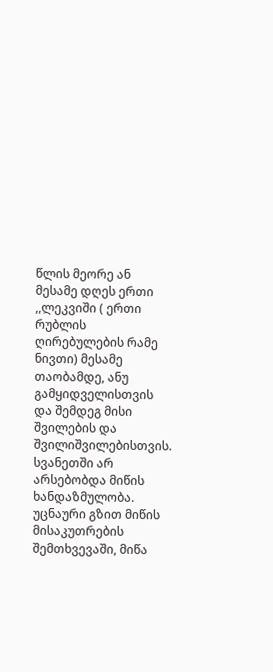წლის მეორე ან მესამე დღეს ერთი ,,ლეკვიში ( ერთი რუბლის ღირებულების რამე ნივთი) მესამე თაობამდე, ანუ გამყიდველისთვის და შემდეგ მისი შვილების და შვილიშვილებისთვის. სვანეთში არ არსებობდა მიწის ხანდაზმულობა. უცნაური გზით მიწის მისაკუთრების შემთხვევაში, მიწა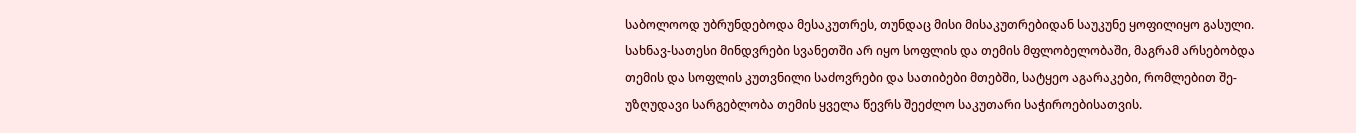საბოლოოდ უბრუნდებოდა მესაკუთრეს, თუნდაც მისი მისაკუთრებიდან საუკუნე ყოფილიყო გასული.
სახნავ-სათესი მინდვრები სვანეთში არ იყო სოფლის და თემის მფლობელობაში, მაგრამ არსებობდა თემის და სოფლის კუთვნილი საძოვრები და სათიბები მთებში, სატყეო აგარაკები, რომლებით შე-უზღუდავი სარგებლობა თემის ყველა წევრს შეეძლო საკუთარი საჭიროებისათვის.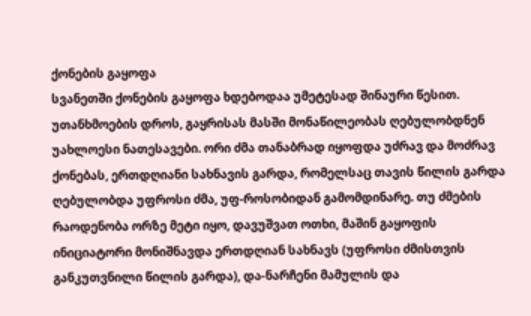ქონების გაყოფა
სვანეთში ქონების გაყოფა ხდებოდაა უმეტესად შინაური წესით. უთანხმოების დროს, გაყრისას მასში მონაწილეობას ღებულობდნენ უახლოესი ნათესავები. ორი ძმა თანაბრად იყოფდა უძრავ და მოძრავ ქონებას, ერთდღიანი სახნავის გარდა, რომელსაც თავის წილის გარდა ღებულობდა უფროსი ძმა, უფ-როსობიდან გამომდინარე. თუ ძმების რაოდენობა ორზე მეტი იყო, დავუშვათ ოთხი, მაშინ გაყოფის ინიციატორი მონიშნავდა ერთდღიან სახნავს (უფროსი ძმისთვის განკუთვნილი წილის გარდა), და-ნარჩენი მამულის და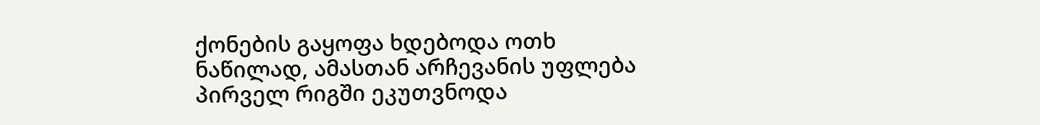ქონების გაყოფა ხდებოდა ოთხ ნაწილად, ამასთან არჩევანის უფლება პირველ რიგში ეკუთვნოდა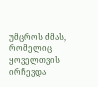უმცროს ძმას, რომელიც ყოველთვის ირჩევდა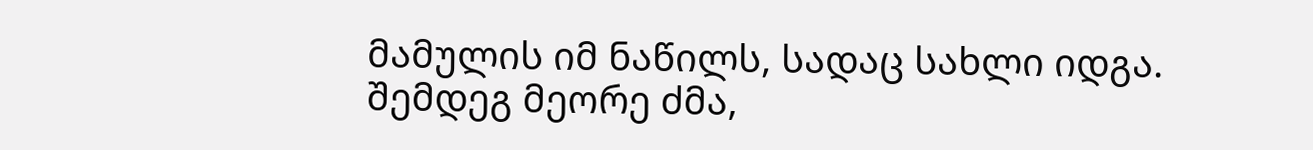მამულის იმ ნაწილს, სადაც სახლი იდგა. შემდეგ მეორე ძმა,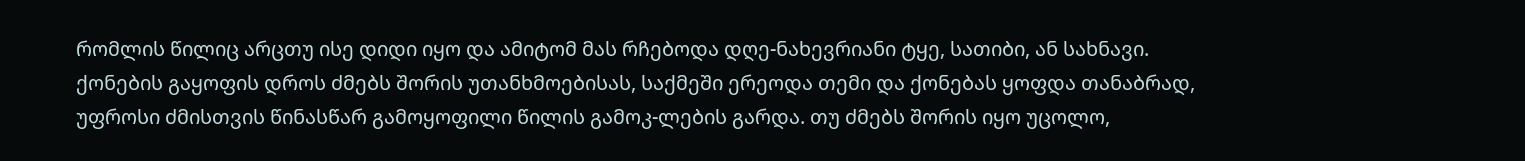რომლის წილიც არცთუ ისე დიდი იყო და ამიტომ მას რჩებოდა დღე-ნახევრიანი ტყე, სათიბი, ან სახნავი. ქონების გაყოფის დროს ძმებს შორის უთანხმოებისას, საქმეში ერეოდა თემი და ქონებას ყოფდა თანაბრად, უფროსი ძმისთვის წინასწარ გამოყოფილი წილის გამოკ-ლების გარდა. თუ ძმებს შორის იყო უცოლო,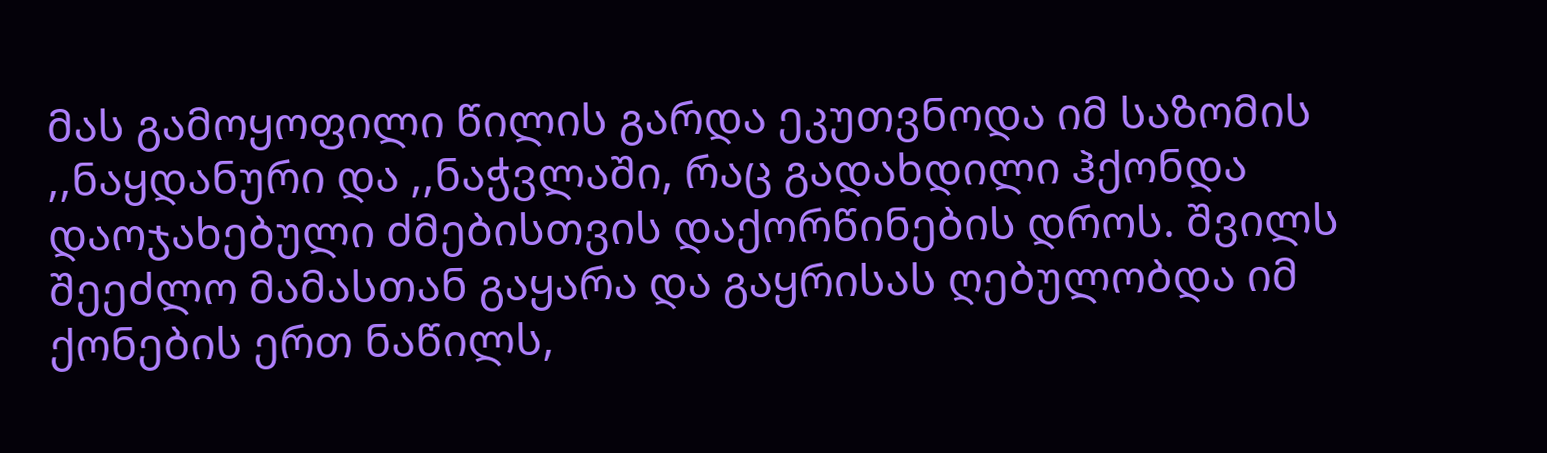მას გამოყოფილი წილის გარდა ეკუთვნოდა იმ საზომის ,,ნაყდანური და ,,ნაჭვლაში, რაც გადახდილი ჰქონდა დაოჯახებული ძმებისთვის დაქორწინების დროს. შვილს შეეძლო მამასთან გაყარა და გაყრისას ღებულობდა იმ ქონების ერთ ნაწილს,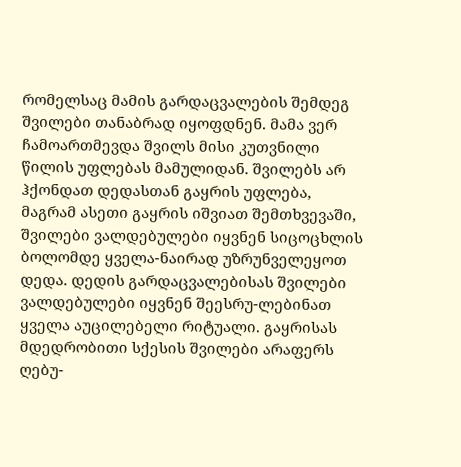რომელსაც მამის გარდაცვალების შემდეგ შვილები თანაბრად იყოფდნენ. მამა ვერ ჩამოართმევდა შვილს მისი კუთვნილი წილის უფლებას მამულიდან. შვილებს არ ჰქონდათ დედასთან გაყრის უფლება, მაგრამ ასეთი გაყრის იშვიათ შემთხვევაში, შვილები ვალდებულები იყვნენ სიცოცხლის ბოლომდე ყველა-ნაირად უზრუნველეყოთ დედა. დედის გარდაცვალებისას შვილები ვალდებულები იყვნენ შეესრუ-ლებინათ ყველა აუცილებელი რიტუალი. გაყრისას მდედრობითი სქესის შვილები არაფერს ღებუ-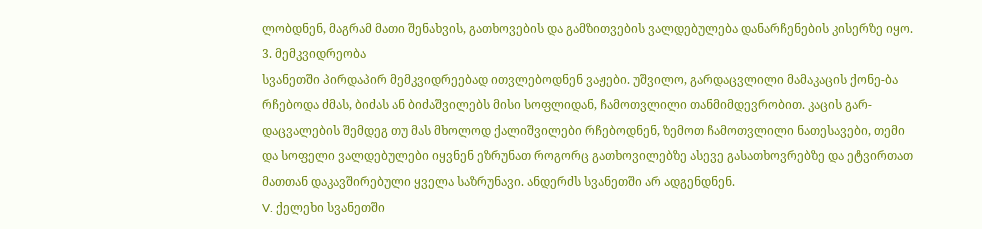ლობდნენ, მაგრამ მათი შენახვის, გათხოვების და გამზითვების ვალდებულება დანარჩენების კისერზე იყო.
3. მემკვიდრეობა
სვანეთში პირდაპირ მემკვიდრეებად ითვლებოდნენ ვაჟები. უშვილო, გარდაცვლილი მამაკაცის ქონე-ბა რჩებოდა ძმას, ბიძას ან ბიძაშვილებს მისი სოფლიდან, ჩამოთვლილი თანმიმდევრობით. კაცის გარ-დაცვალების შემდეგ თუ მას მხოლოდ ქალიშვილები რჩებოდნენ, ზემოთ ჩამოთვლილი ნათესავები, თემი და სოფელი ვალდებულები იყვნენ ეზრუნათ როგორც გათხოვილებზე ასევე გასათხოვრებზე და ეტვირთათ მათთან დაკავშირებული ყველა საზრუნავი. ანდერძს სვანეთში არ ადგენდნენ.
V. ქელეხი სვანეთში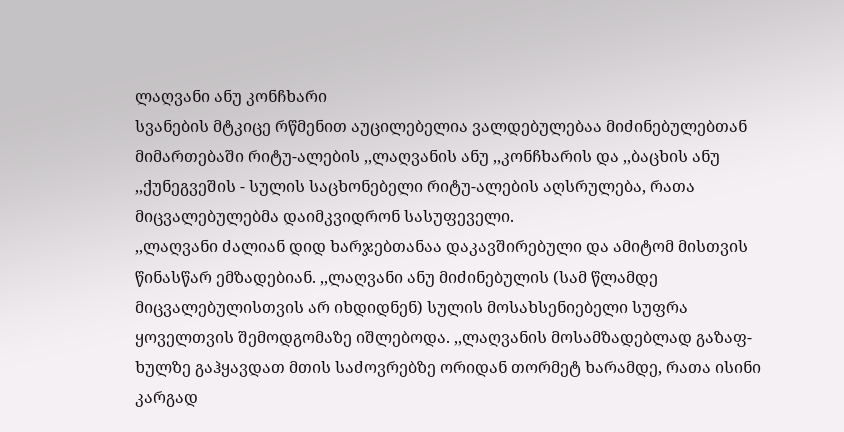ლაღვანი ანუ კონჩხარი
სვანების მტკიცე რწმენით აუცილებელია ვალდებულებაა მიძინებულებთან მიმართებაში რიტუ-ალების ,,ლაღვანის ანუ ,,კონჩხარის და ,,ბაცხის ანუ ,,ქუნეგვეშის - სულის საცხონებელი რიტუ-ალების აღსრულება, რათა მიცვალებულებმა დაიმკვიდრონ სასუფეველი.
,,ლაღვანი ძალიან დიდ ხარჯებთანაა დაკავშირებული და ამიტომ მისთვის წინასწარ ემზადებიან. ,,ლაღვანი ანუ მიძინებულის (სამ წლამდე მიცვალებულისთვის არ იხდიდნენ) სულის მოსახსენიებელი სუფრა ყოველთვის შემოდგომაზე იშლებოდა. ,,ლაღვანის მოსამზადებლად გაზაფ-ხულზე გაჰყავდათ მთის საძოვრებზე ორიდან თორმეტ ხარამდე, რათა ისინი კარგად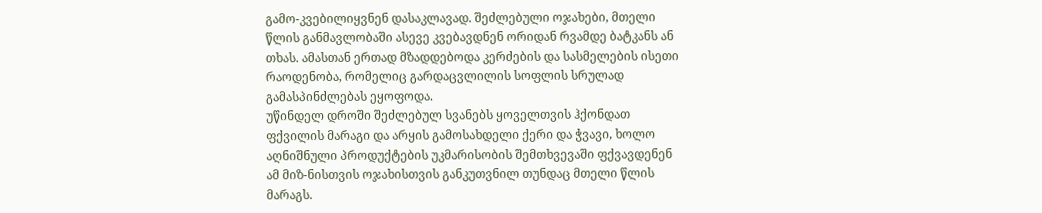გამო-კვებილიყვნენ დასაკლავად. შეძლებული ოჯახები, მთელი წლის განმავლობაში ასევე კვებავდნენ ორიდან რვამდე ბატკანს ან თხას. ამასთან ერთად მზადდებოდა კერძების და სასმელების ისეთი რაოდენობა, რომელიც გარდაცვლილის სოფლის სრულად გამასპინძლებას ეყოფოდა.
უწინდელ დროში შეძლებულ სვანებს ყოველთვის ჰქონდათ ფქვილის მარაგი და არყის გამოსახდელი ქერი და ჭვავი, ხოლო აღნიშნული პროდუქტების უკმარისობის შემთხვევაში ფქვავდენენ ამ მიზ-ნისთვის ოჯახისთვის განკუთვნილ თუნდაც მთელი წლის მარაგს.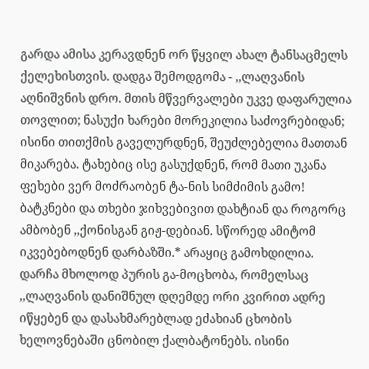გარდა ამისა კერავდნენ ორ წყვილ ახალ ტანსაცმელს ქელეხისთვის. დადგა შემოდგომა - ,,ლაღვანის აღნიშვნის დრო. მთის მწვერვალები უკვე დაფარულია თოვლით; ნასუქი ხარები მორეკილია საძოვრებიდან; ისინი თითქმის გაველურდნენ, შეუძლებელია მათთან მიკარება. ტახებიც ისე გასუქდნენ, რომ მათი უკანა ფეხები ვერ მოძრაობენ ტა-ნის სიმძიმის გამო! ბატკნები და თხები ჯიხვებივით დახტიან და როგორც ამბობენ ,,ქონისგან გიჟ-დებიან. სწორედ ამიტომ იკვებებოდნენ დარბაზში.* არაყიც გამოხდილია. დარჩა მხოლოდ პურის გა-მოცხობა, რომელსაც ,,ლაღვანის დანიშნულ დღემდე ორი კვირით ადრე იწყებენ და დასახმარებლად ეძახიან ცხობის ხელოვნებაში ცნობილ ქალბატონებს. ისინი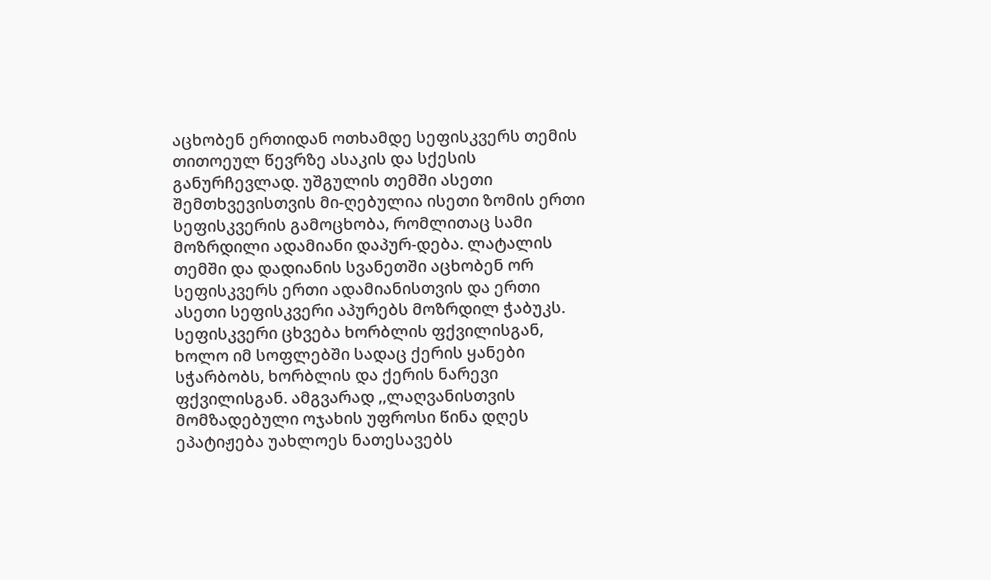აცხობენ ერთიდან ოთხამდე სეფისკვერს თემის თითოეულ წევრზე ასაკის და სქესის განურჩევლად. უშგულის თემში ასეთი შემთხვევისთვის მი-ღებულია ისეთი ზომის ერთი სეფისკვერის გამოცხობა, რომლითაც სამი მოზრდილი ადამიანი დაპურ-დება. ლატალის თემში და დადიანის სვანეთში აცხობენ ორ სეფისკვერს ერთი ადამიანისთვის და ერთი ასეთი სეფისკვერი აპურებს მოზრდილ ჭაბუკს.
სეფისკვერი ცხვება ხორბლის ფქვილისგან, ხოლო იმ სოფლებში სადაც ქერის ყანები სჭარბობს, ხორბლის და ქერის ნარევი ფქვილისგან. ამგვარად ,,ლაღვანისთვის მომზადებული ოჯახის უფროსი წინა დღეს ეპატიჟება უახლოეს ნათესავებს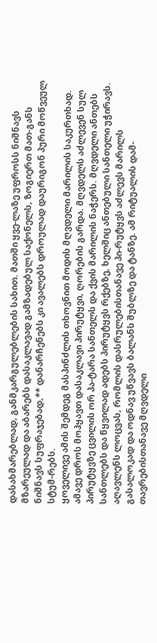დასახმარებლად, განმკარგულებლების სახით. მათში ყვე-ლაზე უფროსს ნიშნავს მზარეულად და აბარებს დასაკლავად გამზადებულ საქონელს, ზოგიერთ მათ-განს ნიშნავს სუფრაჯებად,** დანარჩენებს კი ავალებს დროულად დაურიგონ პური მოწვეულ სტუმ-რებს.
ყოველივე ამის შემდეგ მასპინძლის თხოვნით მოდის მღვდელი მარილის საკურთხად. ამავე დროს მოჰყავთ დასაკლავი პირუტყვი, ღორების გარდა. მღვდელს აძლევენ სულ პირუტყვზე ცვილის ორ პა-ტარა სანთელს და ქვის მარილის ნაჭერს. მღვდელი ანთებს სანთლებს და წყვილად ადებს პირუტყვს რქებზე, ხელშიც ანთებული სანთელი უჭირავს. აღავლენს ლოცვას, რომლის დასრულებისთანავე პი-რუტყვს აძლევს მარილს გასალოკად და ოდნავ უწვავს ბალანს შუბლზე და ტანზე. ამ რიტუალის დამ-თავრებისთანავე მღვდელი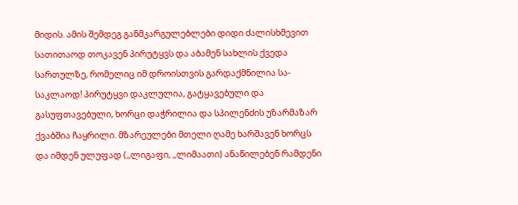მიდის. ამის შემდეგ განმკარგულებლები დიდი ძალისხმევით სათითაოდ თოკავენ პირუტყვს და აბამენ სახლის ქვედა სართულზე, რომელიც იმ დროისთვის გარდაქმნილია სა-საკლაოდ! პირუტყვი დაკლულია, გატყავებული და გასუფთავებული, ხორცი დაჭრილია და სპილენძის უზარმაზარ ქვაბშია ჩაყრილი. მზარეულები მთელი ღამე ხარშავენ ხორცს და იმდენ ულუფად (,,ლიგაფი, ,,ლიმაათი) ანაწილებენ რამდენი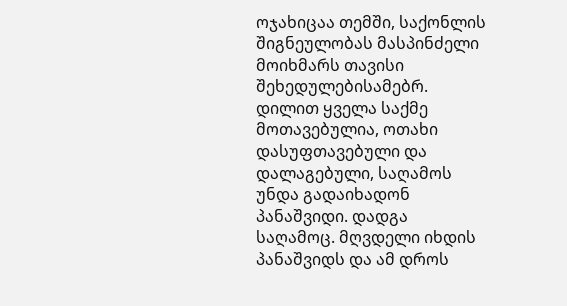ოჯახიცაა თემში, საქონლის შიგნეულობას მასპინძელი მოიხმარს თავისი შეხედულებისამებრ. დილით ყველა საქმე მოთავებულია, ოთახი დასუფთავებული და დალაგებული, საღამოს უნდა გადაიხადონ პანაშვიდი. დადგა საღამოც. მღვდელი იხდის პანაშვიდს და ამ დროს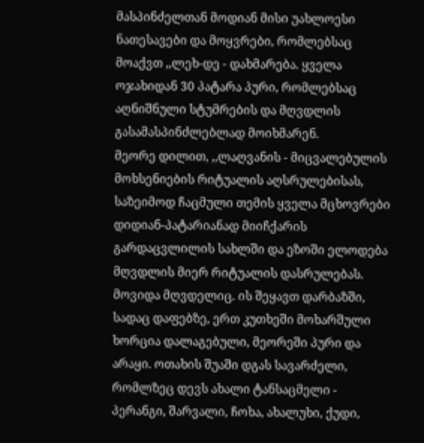მასპინძელთან მოდიან მისი უახლოესი ნათესავები და მოყვრები, რომლებსაც მოაქვთ ,,ლეხ-დე - დახმარება. ყველა ოჯახიდან 30 პატარა პური, რომლებსაც აღნიშნული სტუმრების და მღვდლის გასამასპინძლებლად მოიხმარენ.
მეორე დილით, ,,ლაღვანის - მიცვალებულის მოხსენიების რიტუალის აღსრულებისას, საზეიმოდ ჩაცმული თემის ყველა მცხოვრები დიდიან-პატარიანად მიიჩქარის გარდაცვლილის სახლში და ეზოში ელოდება მღვდლის მიერ რიტუალის დასრულებას. მოვიდა მღვდელიც. ის შეყავთ დარბაზში, სადაც დაფებზე, ერთ კუთხეში მოხარშული ხორცია დალაგებული, მეორეში პური და არაყი. ოთახის შუაში დგას სავარძელი, რომლზეც დევს ახალი ტანსაცმელი - პერანგი, შარვალი, ჩოხა, ახალუხი, ქუდი,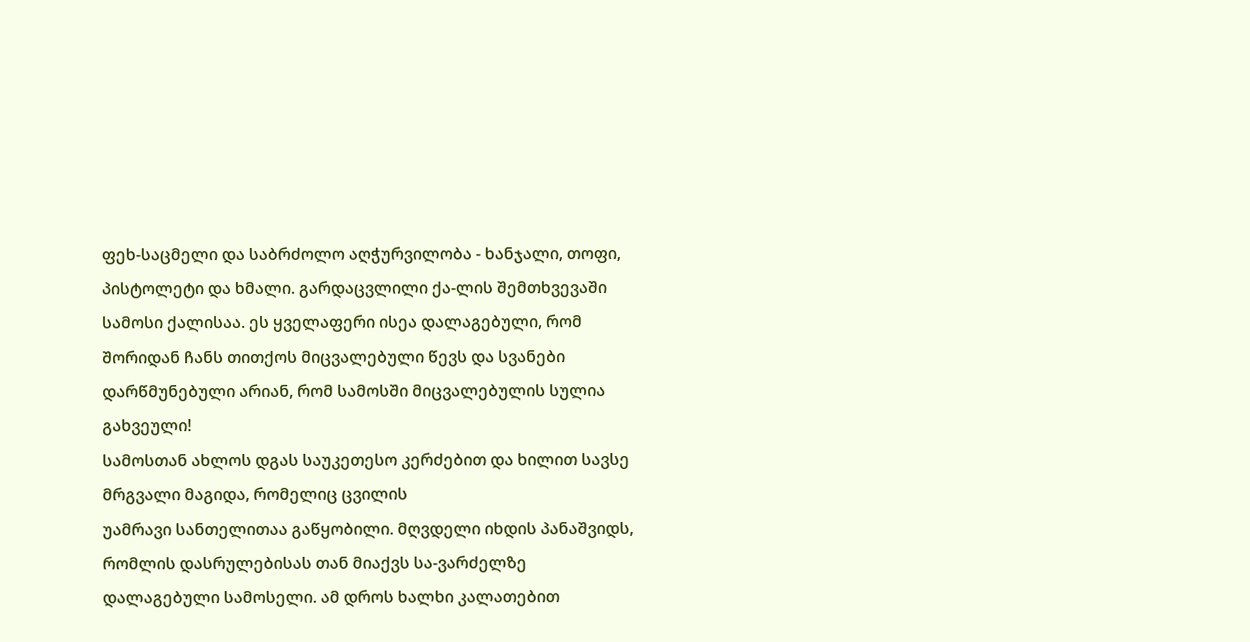ფეხ-საცმელი და საბრძოლო აღჭურვილობა - ხანჯალი, თოფი, პისტოლეტი და ხმალი. გარდაცვლილი ქა-ლის შემთხვევაში სამოსი ქალისაა. ეს ყველაფერი ისეა დალაგებული, რომ შორიდან ჩანს თითქოს მიცვალებული წევს და სვანები დარწმუნებული არიან, რომ სამოსში მიცვალებულის სულია გახვეული!
სამოსთან ახლოს დგას საუკეთესო კერძებით და ხილით სავსე მრგვალი მაგიდა, რომელიც ცვილის
უამრავი სანთელითაა გაწყობილი. მღვდელი იხდის პანაშვიდს, რომლის დასრულებისას თან მიაქვს სა-ვარძელზე დალაგებული სამოსელი. ამ დროს ხალხი კალათებით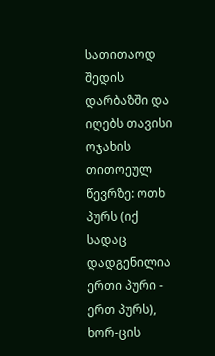სათითაოდ შედის დარბაზში და იღებს თავისი ოჯახის თითოეულ წევრზე: ოთხ პურს (იქ სადაც დადგენილია ერთი პური - ერთ პურს), ხორ-ცის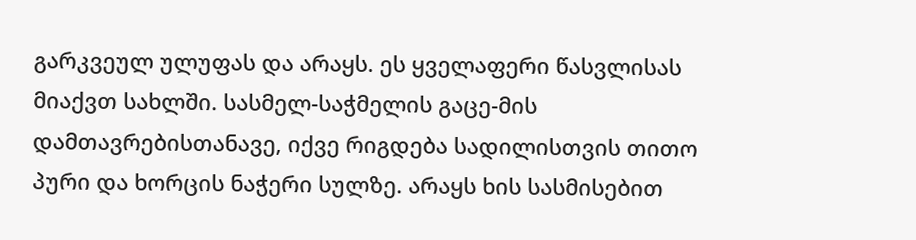გარკვეულ ულუფას და არაყს. ეს ყველაფერი წასვლისას მიაქვთ სახლში. სასმელ-საჭმელის გაცე-მის დამთავრებისთანავე, იქვე რიგდება სადილისთვის თითო პური და ხორცის ნაჭერი სულზე. არაყს ხის სასმისებით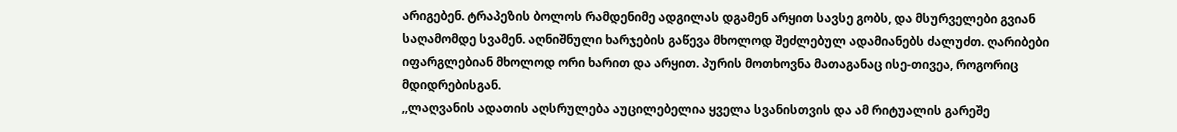არიგებენ. ტრაპეზის ბოლოს რამდენიმე ადგილას დგამენ არყით სავსე გობს, და მსურველები გვიან საღამომდე სვამენ. აღნიშნული ხარჯების გაწევა მხოლოდ შეძლებულ ადამიანებს ძალუძთ. ღარიბები იფარგლებიან მხოლოდ ორი ხარით და არყით. პურის მოთხოვნა მათაგანაც ისე-თივეა, როგორიც მდიდრებისგან.
,,ლაღვანის ადათის აღსრულება აუცილებელია ყველა სვანისთვის და ამ რიტუალის გარეშე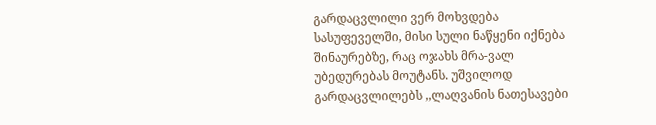გარდაცვლილი ვერ მოხვდება სასუფეველში, მისი სული ნაწყენი იქნება შინაურებზე, რაც ოჯახს მრა-ვალ უბედურებას მოუტანს. უშვილოდ გარდაცვლილებს ,,ლაღვანის ნათესავები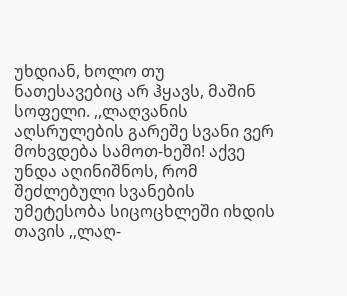უხდიან, ხოლო თუ ნათესავებიც არ ჰყავს, მაშინ სოფელი. ,,ლაღვანის აღსრულების გარეშე სვანი ვერ მოხვდება სამოთ-ხეში! აქვე უნდა აღინიშნოს, რომ შეძლებული სვანების უმეტესობა სიცოცხლეში იხდის თავის ,,ლაღ-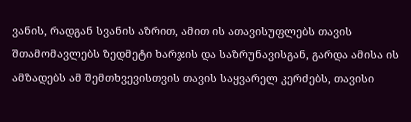ვანის, რადგან სვანის აზრით, ამით ის ათავისუფლებს თავის შთამომავლებს ზედმეტი ხარჯის და საზრუნავისგან, გარდა ამისა ის ამზადებს ამ შემთხვევისთვის თავის საყვარელ კერძებს, თავისი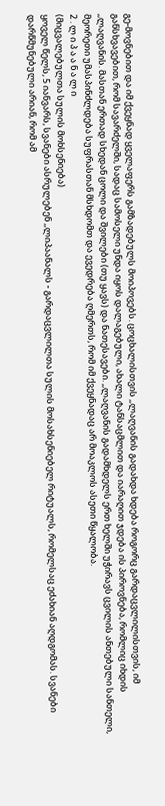გე-მოვნებით და იმ ქვეყნად ყველაფერს გამზადებულს მოიპოვებს. ცოცხალისთვის ,,ლაღვანის გადახდა ხდება როგორც გარდაცვლილისთვის, იმ განსხვავებით, რომ სავარძელში, სადაც სამოსელი უნდა იყოს დალაგებული, ახალი ტანსაცმლით და იარაღით ჯდება ის პიროვნება, რომლიც იხდის ,,ლაღვანის. მასთან ერთად სხედან ცოლი და შვილები (თუ ყავს) და ნათესავები. ,,ლაღვანის გადამხდელს ერთ ხელში უჭირავს ცვილის ანთებული სანთელი, მეორეთი უმასპინძლდება სუფრასთან მსხდომთ და ევედრება ღმერთს, რომ იმ ქვეყნადაც არ მოაკლოს ასეთი წყალობა.
2 . ლ ი პ ა ა ნ ა ლ ი
(მიცვალებულთა სულის მოხსენიება)
ყოველ წელს, 5 იანვარს, სვანები ასრულებენ ,,ლიპაანალს - გარდაცვლილთა სულის მოსახსენიებელ რიტუალს, რომელსაც ეძახიან აღდგომას. სვანები დარწმუნებული არიან, რომ ამ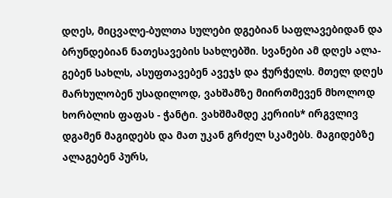დღეს, მიცვალე-ბულთა სულები დგებიან საფლავებიდან და ბრუნდებიან ნათესავების სახლებში. სვანები ამ დღეს ალა-გებენ სახლს, ასუფთავებენ ავეჯს და ჭურჭელს. მთელ დღეს მარხულობენ უსადილოდ, ვახშამზე მიირთმევენ მხოლოდ ხორბლის ფაფას - ჭანტი. ვახშმამდე კერიის* ირგვლივ დგამენ მაგიდებს და მათ უკან გრძელ სკამებს. მაგიდებზე ალაგებენ პურს,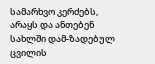სამარხვო კერძებს, არაყს და ანთებენ სახლში დამ-ზადებულ ცვილის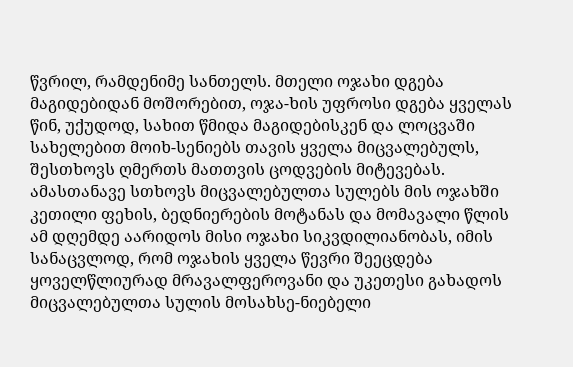წვრილ, რამდენიმე სანთელს. მთელი ოჯახი დგება მაგიდებიდან მოშორებით, ოჯა-ხის უფროსი დგება ყველას წინ, უქუდოდ, სახით წმიდა მაგიდებისკენ და ლოცვაში სახელებით მოიხ-სენიებს თავის ყველა მიცვალებულს, შესთხოვს ღმერთს მათთვის ცოდვების მიტევებას. ამასთანავე სთხოვს მიცვალებულთა სულებს მის ოჯახში კეთილი ფეხის, ბედნიერების მოტანას და მომავალი წლის ამ დღემდე აარიდოს მისი ოჯახი სიკვდილიანობას, იმის სანაცვლოდ, რომ ოჯახის ყველა წევრი შეეცდება ყოველწლიურად მრავალფეროვანი და უკეთესი გახადოს მიცვალებულთა სულის მოსახსე-ნიებელი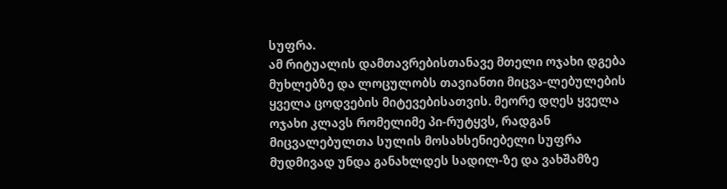სუფრა.
ამ რიტუალის დამთავრებისთანავე მთელი ოჯახი დგება მუხლებზე და ლოცულობს თავიანთი მიცვა-ლებულების ყველა ცოდვების მიტევებისათვის. მეორე დღეს ყველა ოჯახი კლავს რომელიმე პი-რუტყვს, რადგან მიცვალებულთა სულის მოსახსენიებელი სუფრა მუდმივად უნდა განახლდეს სადილ-ზე და ვახშამზე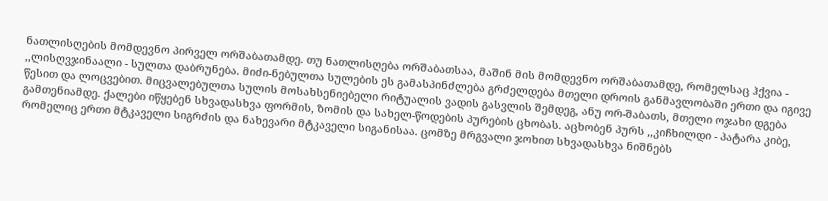ნათლისღების მომდევნო პირველ ორშაბათამდე. თუ ნათლისღება ორშაბათსაა, მაშინ მის მომდევნო ორშაბათამდე, რომელსაც ჰქვია - ,,ლისღვჯინაალი - სულთა დაბრუნება. მიძი-ნებულთა სულების ეს გამასპინძლება გრძელდება მთელი დროის განმავლობაში ერთი და იგივე წესით და ლოცვებით. მიცვალებულთა სულის მოსახსენიებელი რიტუალის ვადის გასვლის შემდეგ, ანუ ორ-შაბათს, მთელი ოჯახი დგება გამთენიამდე. ქალები იწყებენ სხვადასხვა ფორმის, ზომის და სახელ-წოდების პურების ცხობას. აცხობენ პურს ,,კიჩხილდი - პატარა კიბე, რომელიც ერთი მტკაველი სიგრძის და ნახევარი მტკაველი სიგანისაა. ცომზე მრგვალი ჯოხით სხვადასხვა ნიშნებს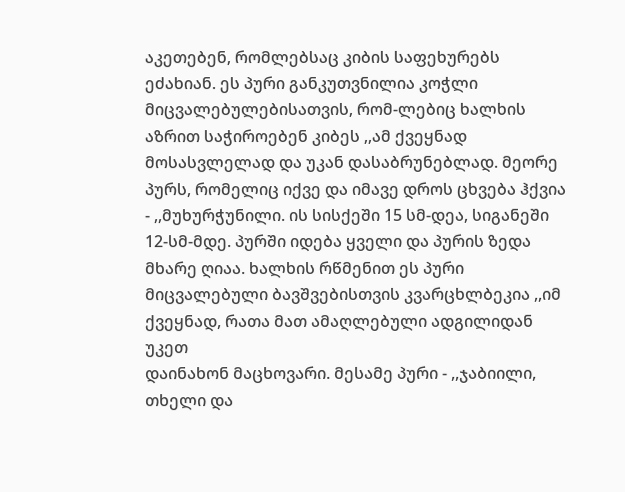აკეთებენ, რომლებსაც კიბის საფეხურებს ეძახიან. ეს პური განკუთვნილია კოჭლი მიცვალებულებისათვის, რომ-ლებიც ხალხის აზრით საჭიროებენ კიბეს ,,ამ ქვეყნად მოსასვლელად და უკან დასაბრუნებლად. მეორე პურს, რომელიც იქვე და იმავე დროს ცხვება ჰქვია - ,,მუხურჭუნილი. ის სისქეში 15 სმ-დეა, სიგანეში 12-სმ-მდე. პურში იდება ყველი და პურის ზედა მხარე ღიაა. ხალხის რწმენით ეს პური მიცვალებული ბავშვებისთვის კვარცხლბეკია ,,იმ ქვეყნად, რათა მათ ამაღლებული ადგილიდან უკეთ
დაინახონ მაცხოვარი. მესამე პური - ,,ჯაბიილი, თხელი და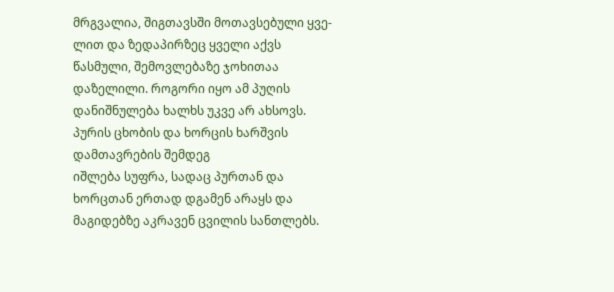მრგვალია, შიგთავსში მოთავსებული ყვე-
ლით და ზედაპირზეც ყველი აქვს წასმული, შემოვლებაზე ჯოხითაა დაზელილი. როგორი იყო ამ პუღის დანიშნულება ხალხს უკვე არ ახსოვს. პურის ცხობის და ხორცის ხარშვის დამთავრების შემდეგ
იშლება სუფრა, სადაც პურთან და ხორცთან ერთად დგამენ არაყს და მაგიდებზე აკრავენ ცვილის სანთლებს.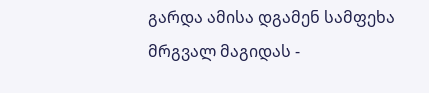გარდა ამისა დგამენ სამფეხა მრგვალ მაგიდას -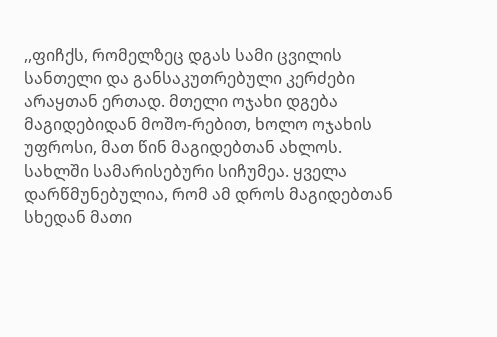,,ფიჩქს, რომელზეც დგას სამი ცვილის სანთელი და განსაკუთრებული კერძები არაყთან ერთად. მთელი ოჯახი დგება მაგიდებიდან მოშო-რებით, ხოლო ოჯახის უფროსი, მათ წინ მაგიდებთან ახლოს. სახლში სამარისებური სიჩუმეა. ყველა დარწმუნებულია, რომ ამ დროს მაგიდებთან სხედან მათი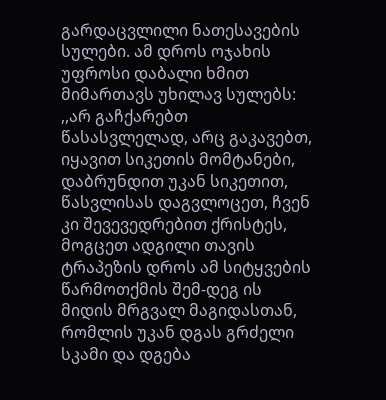გარდაცვლილი ნათესავების სულები. ამ დროს ოჯახის უფროსი დაბალი ხმით მიმართავს უხილავ სულებს: ,,არ გაჩქარებთ წასასვლელად, არც გაკავებთ, იყავით სიკეთის მომტანები, დაბრუნდით უკან სიკეთით, წასვლისას დაგვლოცეთ, ჩვენ კი შევევედრებით ქრისტეს, მოგცეთ ადგილი თავის ტრაპეზის დროს ამ სიტყვების წარმოთქმის შემ-დეგ ის მიდის მრგვალ მაგიდასთან, რომლის უკან დგას გრძელი სკამი და დგება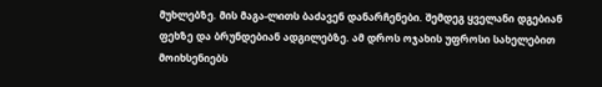მუხლებზე. მის მაგა-ლითს ბაძავენ დანარჩენები. შემდეგ ყველანი დგებიან ფეხზე და ბრუნდებიან ადგილებზე. ამ დროს ოჯახის უფროსი სახელებით მოიხსენიებს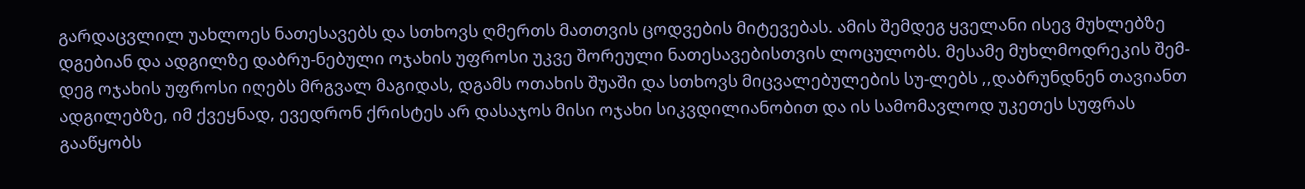გარდაცვლილ უახლოეს ნათესავებს და სთხოვს ღმერთს მათთვის ცოდვების მიტევებას. ამის შემდეგ ყველანი ისევ მუხლებზე დგებიან და ადგილზე დაბრუ-ნებული ოჯახის უფროსი უკვე შორეული ნათესავებისთვის ლოცულობს. მესამე მუხლმოდრეკის შემ-დეგ ოჯახის უფროსი იღებს მრგვალ მაგიდას, დგამს ოთახის შუაში და სთხოვს მიცვალებულების სუ-ლებს ,,დაბრუნდნენ თავიანთ ადგილებზე, იმ ქვეყნად, ევედრონ ქრისტეს არ დასაჯოს მისი ოჯახი სიკვდილიანობით და ის სამომავლოდ უკეთეს სუფრას გააწყობს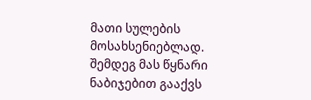მათი სულების მოსახსენიებლად. შემდეგ მას წყნარი ნაბიჯებით გააქვს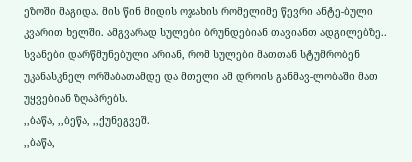ეზოში მაგიდა. მის წინ მიდის ოჯახის რომელიმე წევრი ანტე-ბული კვარით ხელში. ამგვარად სულები ბრუნდებიან თავიანთ ადგილებზე.. სვანები დარწმუნებული არიან, რომ სულები მათთან სტუმრობენ უკანასკნელ ორშაბათამდე და მთელი ამ დროის განმავ-ლობაში მათ უყვებიან ზღაპრებს.
,,ბაწა, ,,ბეწა, ,,ქუნეგვეშ.
,,ბაწა,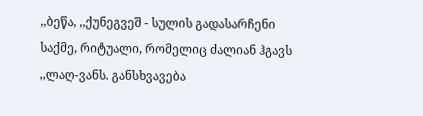,,ბეწა, ,,ქუნეგვეშ - სულის გადასარჩენი საქმე, რიტუალი, რომელიც ძალიან ჰგავს ,,ლაღ-ვანს. განსხვავება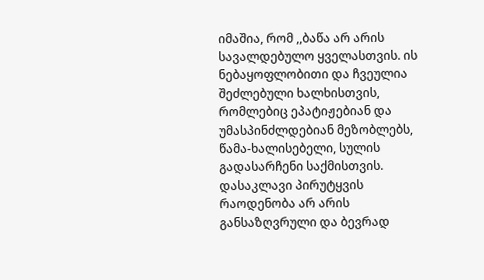იმაშია, რომ ,,ბაწა არ არის სავალდებულო ყველასთვის. ის ნებაყოფლობითი და ჩვეულია შეძლებული ხალხისთვის, რომლებიც ეპატიჟებიან და უმასპინძლდებიან მეზობლებს, წამა-ხალისებელი, სულის გადასარჩენი საქმისთვის. დასაკლავი პირუტყვის რაოდენობა არ არის განსაზღვრული და ბევრად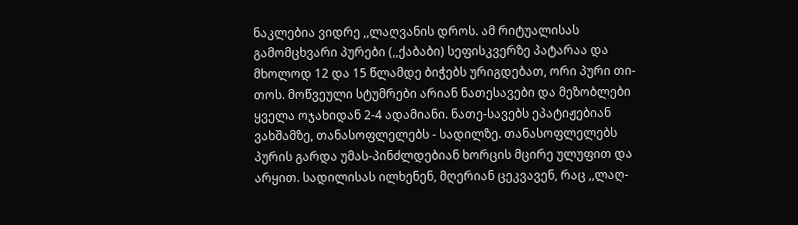ნაკლებია ვიდრე ,,ლაღვანის დროს. ამ რიტუალისას გამომცხვარი პურები (,,ქაბაბი) სეფისკვერზე პატარაა და მხოლოდ 12 და 15 წლამდე ბიჭებს ურიგდებათ, ორი პური თი-თოს. მოწვეული სტუმრები არიან ნათესავები და მეზობლები ყველა ოჯახიდან 2-4 ადამიანი. ნათე-სავებს ეპატიჟებიან ვახშამზე, თანასოფლელებს - სადილზე. თანასოფლელებს პურის გარდა უმას-პინძლდებიან ხორცის მცირე ულუფით და არყით. სადილისას ილხენენ, მღერიან ცეკვავენ, რაც ,,ლაღ-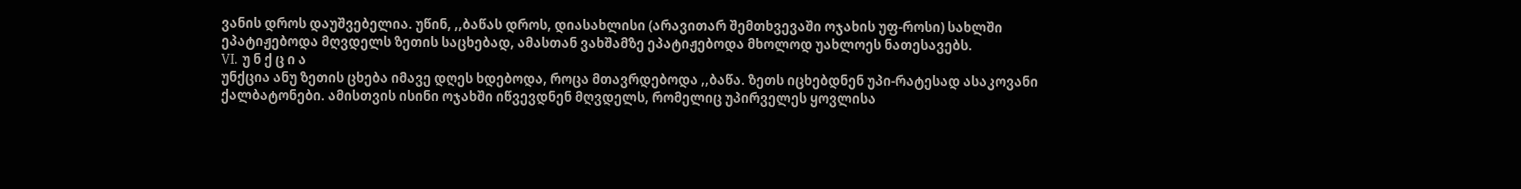ვანის დროს დაუშვებელია. უწინ, ,,ბაწას დროს, დიასახლისი (არავითარ შემთხვევაში ოჯახის უფ-როსი) სახლში ეპატიჟებოდა მღვდელს ზეთის საცხებად, ამასთან ვახშამზე ეპატიჟებოდა მხოლოდ უახლოეს ნათესავებს.
VI. უ ნ ქ ც ი ა
უნქცია ანუ ზეთის ცხება იმავე დღეს ხდებოდა, როცა მთავრდებოდა ,,ბაწა. ზეთს იცხებდნენ უპი-რატესად ასაკოვანი ქალბატონები. ამისთვის ისინი ოჯახში იწვევდნენ მღვდელს, რომელიც უპირველეს ყოვლისა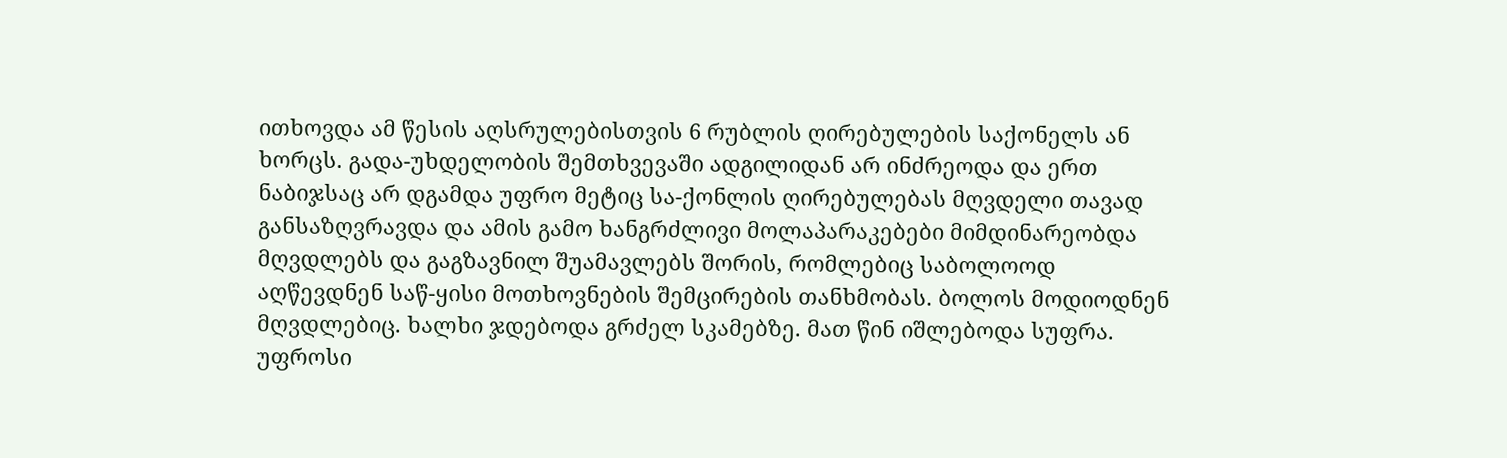ითხოვდა ამ წესის აღსრულებისთვის 6 რუბლის ღირებულების საქონელს ან ხორცს. გადა-უხდელობის შემთხვევაში ადგილიდან არ ინძრეოდა და ერთ ნაბიჯსაც არ დგამდა უფრო მეტიც სა-ქონლის ღირებულებას მღვდელი თავად განსაზღვრავდა და ამის გამო ხანგრძლივი მოლაპარაკებები მიმდინარეობდა მღვდლებს და გაგზავნილ შუამავლებს შორის, რომლებიც საბოლოოდ აღწევდნენ საწ-ყისი მოთხოვნების შემცირების თანხმობას. ბოლოს მოდიოდნენ მღვდლებიც. ხალხი ჯდებოდა გრძელ სკამებზე. მათ წინ იშლებოდა სუფრა. უფროსი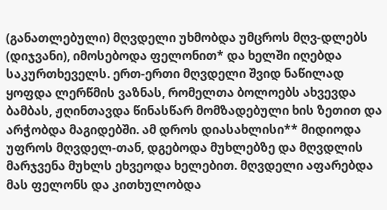(განათლებული) მღვდელი უხმობდა უმცროს მღვ-დლებს (დიჯვანი), იმოსებოდა ფელონით* და ხელში იღებდა საკურთხეველს. ერთ-ერთი მღვდელი შვიდ ნაწილად ყოფდა ლერწმის ვაზნას, რომელთა ბოლოებს ახვევდა ბამბას, ჟღინთავდა წინასწარ მომზადებული ხის ზეთით და არჭობდა მაგიდებში. ამ დროს დიასახლისი** მიდიოდა უფროს მღვდელ-თან, დგებოდა მუხლებზე და მღვდლის მარჯვენა მუხლს ეხვეოდა ხელებით. მღვდელი აფარებდა მას ფელონს და კითხულობდა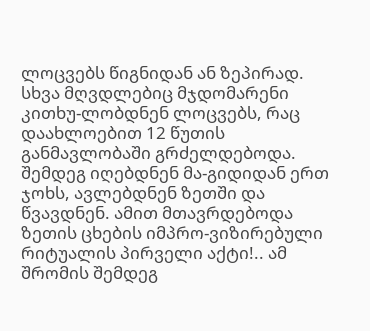ლოცვებს წიგნიდან ან ზეპირად. სხვა მღვდლებიც მჯდომარენი კითხუ-ლობდნენ ლოცვებს, რაც დაახლოებით 12 წუთის განმავლობაში გრძელდებოდა. შემდეგ იღებდნენ მა-გიდიდან ერთ ჯოხს, ავლებდნენ ზეთში და წვავდნენ. ამით მთავრდებოდა ზეთის ცხების იმპრო-ვიზირებული რიტუალის პირველი აქტი!.. ამ შრომის შემდეგ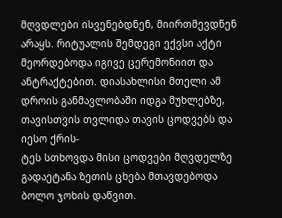მღვდლები ისვენებდნენ, მიირთმევდნენ
არაყს. რიტუალის შემდეგი ექვსი აქტი მეორდებოდა იგივე ცერემონიით და ანტრაქტებით. დიასახლისი მთელი ამ დროის განმავლობაში იდგა მუხლებზე, თავისთვის თვლიდა თავის ცოდვებს და იესო ქრის-
ტეს სთხოვდა მისი ცოდვები მღვდელზე გადაეტანა ზეთის ცხება მთავდებოდა ბოლო ჯოხის დაწვით.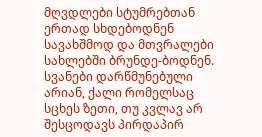მღვდლები სტუმრებთან ერთად სხდებოდნენ სავახშმოდ და მთვრალები სახლებში ბრუნდე-ბოდნენ.
სვანები დარწმუნებული არიან, ქალი რომელსაც სცხეს ზეთი, თუ კვლავ არ შესცოდავს პირდაპირ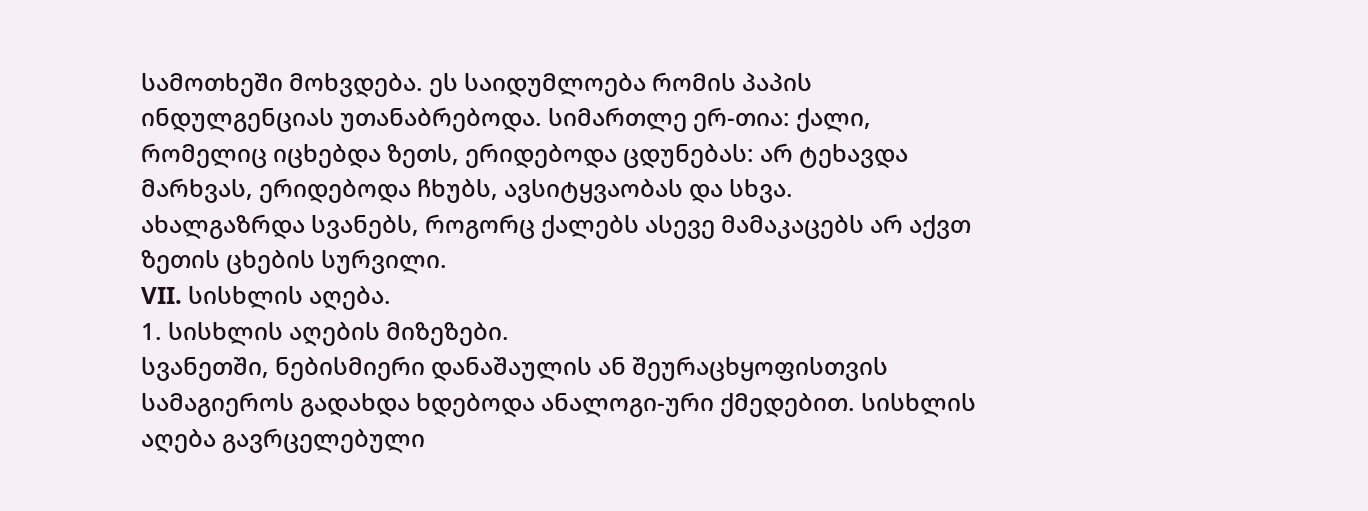სამოთხეში მოხვდება. ეს საიდუმლოება რომის პაპის ინდულგენციას უთანაბრებოდა. სიმართლე ერ-თია: ქალი, რომელიც იცხებდა ზეთს, ერიდებოდა ცდუნებას: არ ტეხავდა მარხვას, ერიდებოდა ჩხუბს, ავსიტყვაობას და სხვა.
ახალგაზრდა სვანებს, როგორც ქალებს ასევე მამაკაცებს არ აქვთ ზეთის ცხების სურვილი.
VII. სისხლის აღება.
1. სისხლის აღების მიზეზები.
სვანეთში, ნებისმიერი დანაშაულის ან შეურაცხყოფისთვის სამაგიეროს გადახდა ხდებოდა ანალოგი-ური ქმედებით. სისხლის აღება გავრცელებული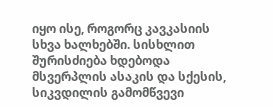იყო ისე, როგორც კავკასიის სხვა ხალხებში. სისხლით შურისძიება ხდებოდა მსვერპლის ასაკის და სქესის, სიკვდილის გამომწვევი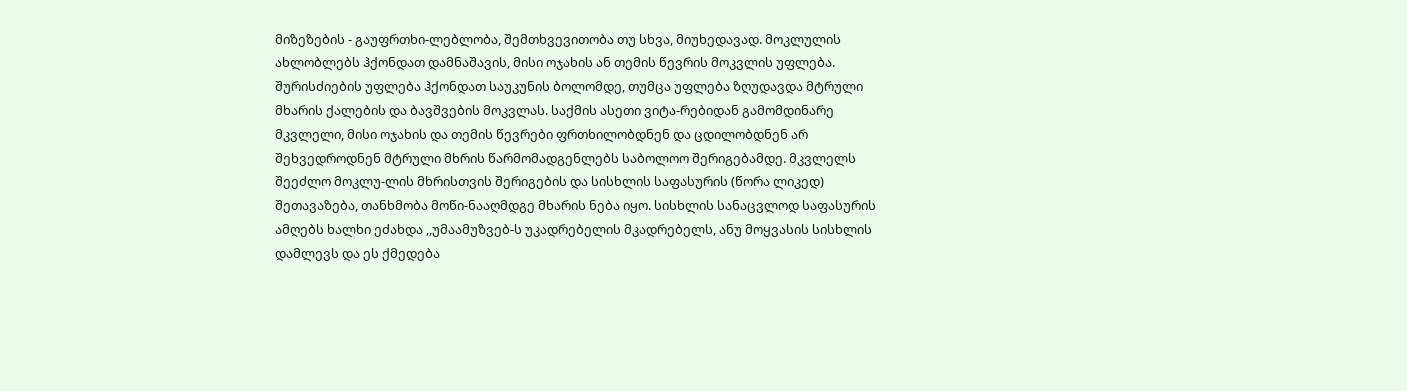მიზეზების - გაუფრთხი-ლებლობა, შემთხვევითობა თუ სხვა, მიუხედავად. მოკლულის ახლობლებს ჰქონდათ დამნაშავის, მისი ოჯახის ან თემის წევრის მოკვლის უფლება. შურისძიების უფლება ჰქონდათ საუკუნის ბოლომდე, თუმცა უფლება ზღუდავდა მტრული მხარის ქალების და ბავშვების მოკვლას. საქმის ასეთი ვიტა-რებიდან გამომდინარე მკვლელი, მისი ოჯახის და თემის წევრები ფრთხილობდნენ და ცდილობდნენ არ შეხვედროდნენ მტრული მხრის წარმომადგენლებს საბოლოო შერიგებამდე. მკვლელს შეეძლო მოკლუ-ლის მხრისთვის შერიგების და სისხლის საფასურის (წორა ლიკედ) შეთავაზება, თანხმობა მოწი-ნააღმდგე მხარის ნება იყო. სისხლის სანაცვლოდ საფასურის ამღებს ხალხი ეძახდა ,,უმაამუზვებ-ს უკადრებელის მკადრებელს, ანუ მოყვასის სისხლის დამლევს და ეს ქმედება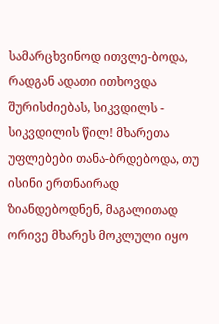სამარცხვინოდ ითვლე-ბოდა, რადგან ადათი ითხოვდა შურისძიებას, სიკვდილს - სიკვდილის წილ! მხარეთა უფლებები თანა-ბრდებოდა, თუ ისინი ერთნაირად ზიანდებოდნენ, მაგალითად ორივე მხარეს მოკლული იყო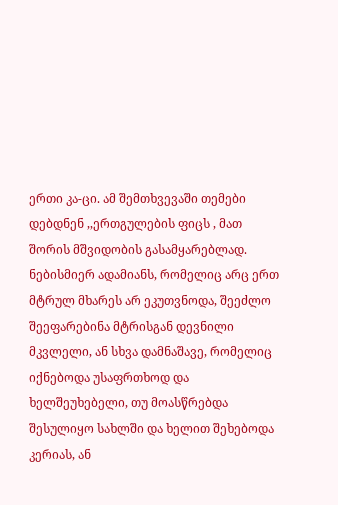ერთი კა-ცი. ამ შემთხვევაში თემები დებდნენ ,,ერთგულების ფიცს , მათ შორის მშვიდობის გასამყარებლად. ნებისმიერ ადამიანს, რომელიც არც ერთ მტრულ მხარეს არ ეკუთვნოდა, შეეძლო შეეფარებინა მტრისგან დევნილი მკვლელი, ან სხვა დამნაშავე, რომელიც იქნებოდა უსაფრთხოდ და ხელშეუხებელი, თუ მოასწრებდა შესულიყო სახლში და ხელით შეხებოდა კერიას, ან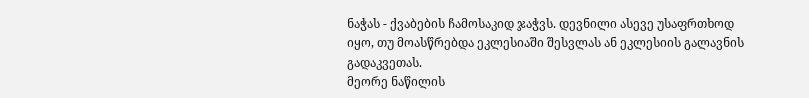ნაჭას - ქვაბების ჩამოსაკიდ ჯაჭვს. დევნილი ასევე უსაფრთხოდ იყო, თუ მოასწრებდა ეკლესიაში შესვლას ან ეკლესიის გალავნის გადაკვეთას.
მეორე ნაწილის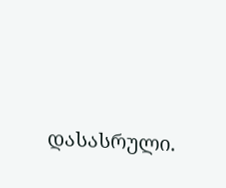დასასრული.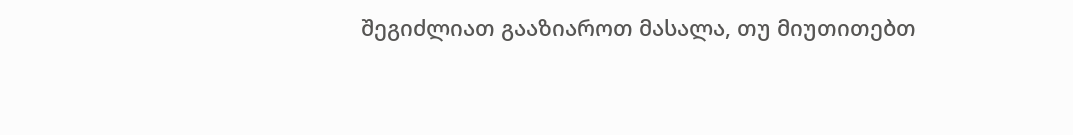შეგიძლიათ გააზიაროთ მასალა, თუ მიუთითებთ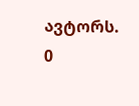ავტორს.
0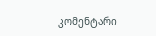კომენტარი